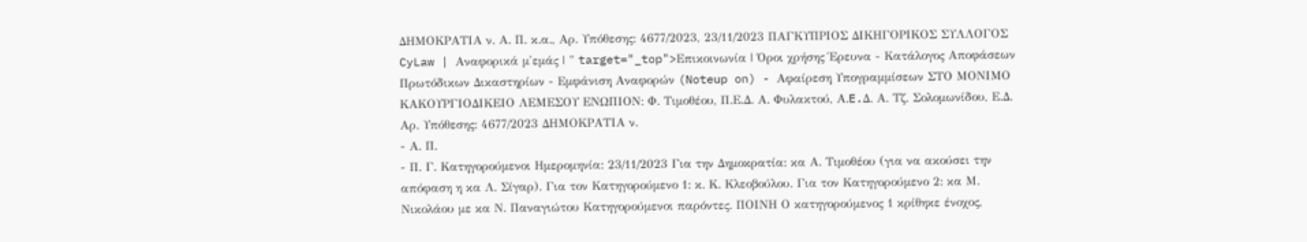ΔΗΜΟΚΡΑΤΙΑ ν. Α. Π. κ.α., Αρ. Υπόθεσης: 4677/2023, 23/11/2023 ΠΑΓΚΥΠΡΙΟΣ ΔΙΚΗΓΟΡΙΚΟΣ ΣΥΛΛΟΓΟΣ CyLaw | Αναφορικά μ'εμάς | " target="_top">Επικοινωνία | Όροι χρήσης Έρευνα - Κατάλογος Αποφάσεων Πρωτόδικων Δικαστηρίων - Εμφάνιση Αναφορών (Noteup on) - Αφαίρεση Υπογραμμίσεων ΣΤΟ ΜΟΝΙΜΟ ΚΑΚΟΥΡΓΙΟΔΙΚΕΙΟ ΛΕΜΕΣΟΥ ΕΝΩΠΙΟΝ: Φ. Τιμοθέου, Π.Ε.Δ. Α. Φυλακτού, Α.E.Δ. Α. Τζ. Σολομωνίδου, Ε.Δ. Αρ. Υπόθεσης: 4677/2023 ΔΗΜΟΚΡΑΤΙΑ ν.
- Α. Π.
- Π. Γ. Κατηγορούμενοι Ημερομηνία: 23/11/2023 Για την Δημοκρατία: κα Α. Τιμοθέου (για να ακούσει την απόφαση η κα Λ. Σίγαρ). Για τον Κατηγορούμενο 1: κ. Κ. Κλεοβούλου. Για τον Κατηγορούμενο 2: κα Μ. Νικολάου με κα Ν. Παναγιώτου Κατηγορούμενοι παρόντες. ΠΟΙΝΗ Ο κατηγορούμενος 1 κρίθηκε ένοχος,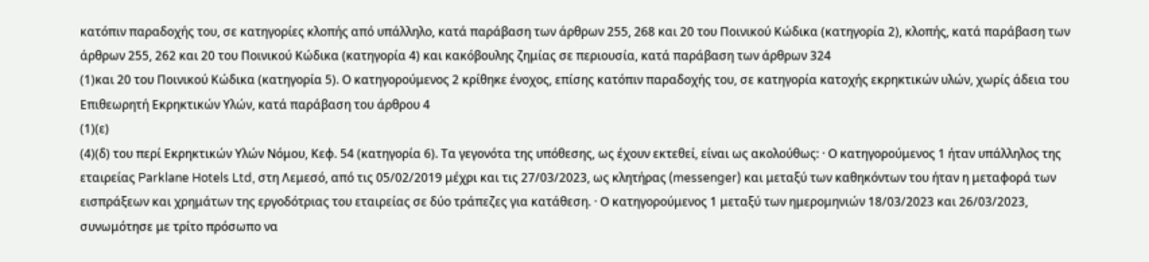κατόπιν παραδοχής του, σε κατηγορίες κλοπής από υπάλληλο, κατά παράβαση των άρθρων 255, 268 και 20 του Ποινικού Κώδικα (κατηγορία 2), κλοπής, κατά παράβαση των άρθρων 255, 262 και 20 του Ποινικού Κώδικα (κατηγορία 4) και κακόβουλης ζημίας σε περιουσία, κατά παράβαση των άρθρων 324
(1)και 20 του Ποινικού Κώδικα (κατηγορία 5). Ο κατηγορούμενος 2 κρίθηκε ένοχος, επίσης κατόπιν παραδοχής του, σε κατηγορία κατοχής εκρηκτικών υλών, χωρίς άδεια του Επιθεωρητή Εκρηκτικών Υλών, κατά παράβαση του άρθρου 4
(1)(ε)
(4)(δ) του περί Εκρηκτικών Υλών Νόμου, Κεφ. 54 (κατηγορία 6). Τα γεγονότα της υπόθεσης, ως έχουν εκτεθεί, είναι ως ακολούθως: · Ο κατηγορούμενος 1 ήταν υπάλληλος της εταιρείας Parklane Hotels Ltd, στη Λεμεσό, από τις 05/02/2019 μέχρι και τις 27/03/2023, ως κλητήρας (messenger) και μεταξύ των καθηκόντων του ήταν η μεταφορά των εισπράξεων και χρημάτων της εργοδότριας του εταιρείας σε δύο τράπεζες για κατάθεση. · Ο κατηγορούμενος 1 μεταξύ των ημερομηνιών 18/03/2023 και 26/03/2023, συνωμότησε με τρίτο πρόσωπο να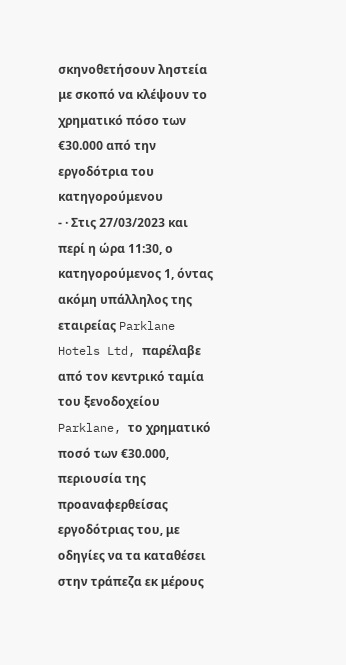σκηνοθετήσουν ληστεία με σκοπό να κλέψουν το χρηματικό πόσο των €30.000 από την εργοδότρια του κατηγορούμενου
- · Στις 27/03/2023 και περί η ώρα 11:30, ο κατηγορούμενος 1, όντας ακόμη υπάλληλος της εταιρείας Parklane Hotels Ltd, παρέλαβε από τον κεντρικό ταμία του ξενοδοχείου Parklane, το χρηματικό ποσό των €30.000, περιουσία της προαναφερθείσας εργοδότριας του, με οδηγίες να τα καταθέσει στην τράπεζα εκ μέρους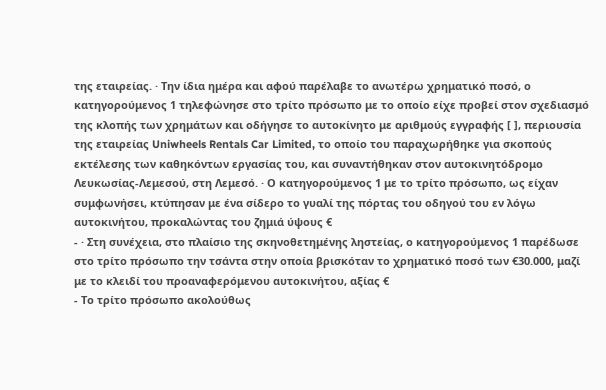της εταιρείας. · Την ίδια ημέρα και αφού παρέλαβε το ανωτέρω χρηματικό ποσό, ο κατηγορούμενος 1 τηλεφώνησε στο τρίτο πρόσωπο με το οποίο είχε προβεί στον σχεδιασμό της κλοπής των χρημάτων και οδήγησε το αυτοκίνητο με αριθμούς εγγραφής [ ], περιουσία της εταιρείας Uniwheels Rentals Car Limited, το οποίο του παραχωρήθηκε για σκοπούς εκτέλεσης των καθηκόντων εργασίας του, και συναντήθηκαν στον αυτοκινητόδρομο Λευκωσίας-Λεμεσού, στη Λεμεσό. · Ο κατηγορούμενος 1 με το τρίτο πρόσωπο, ως είχαν συμφωνήσει, κτύπησαν με ένα σίδερο το γυαλί της πόρτας του οδηγού του εν λόγω αυτοκινήτου, προκαλώντας του ζημιά ύψους €
- · Στη συνέχεια, στο πλαίσιο της σκηνοθετημένης ληστείας, ο κατηγορούμενος 1 παρέδωσε στο τρίτο πρόσωπο την τσάντα στην οποία βρισκόταν το χρηματικό ποσό των €30.000, μαζί με το κλειδί του προαναφερόμενου αυτοκινήτου, αξίας €
- Το τρίτο πρόσωπο ακολούθως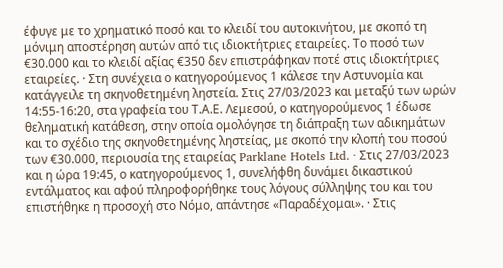έφυγε με το χρηματικό ποσό και το κλειδί του αυτοκινήτου, με σκοπό τη μόνιμη αποστέρηση αυτών από τις ιδιοκτήτριες εταιρείες. Το ποσό των €30.000 και το κλειδί αξίας €350 δεν επιστράφηκαν ποτέ στις ιδιοκτήτριες εταιρείες. · Στη συνέχεια ο κατηγορούμενος 1 κάλεσε την Αστυνομία και κατάγγειλε τη σκηνοθετημένη ληστεία. Στις 27/03/2023 και μεταξύ των ωρών 14:55-16:20, στα γραφεία του Τ.Α.Ε. Λεμεσού, ο κατηγορούμενος 1 έδωσε θεληματική κατάθεση, στην οποία ομολόγησε τη διάπραξη των αδικημάτων και το σχέδιο της σκηνοθετημένης ληστείας, με σκοπό την κλοπή του ποσού των €30.000, περιουσία της εταιρείας Parklane Hotels Ltd. · Στις 27/03/2023 και η ώρα 19:45, ο κατηγορούμενος 1, συνελήφθη δυνάμει δικαστικού εντάλματος και αφού πληροφορήθηκε τους λόγους σύλληψης του και του επιστήθηκε η προσοχή στο Νόμο, απάντησε «Παραδέχομαι». · Στις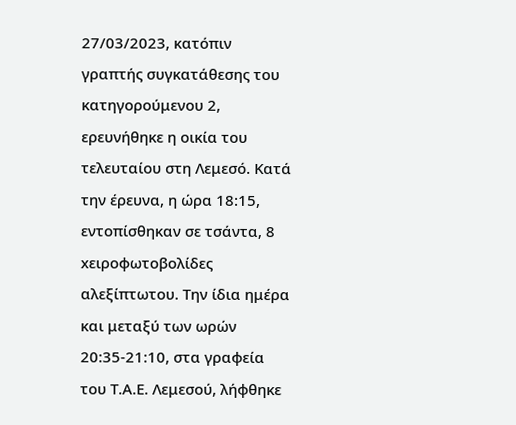27/03/2023, κατόπιν γραπτής συγκατάθεσης του κατηγορούμενου 2, ερευνήθηκε η οικία του τελευταίου στη Λεμεσό. Κατά την έρευνα, η ώρα 18:15, εντοπίσθηκαν σε τσάντα, 8 xειροφωτοβολίδες αλεξίπτωτου. Την ίδια ημέρα και μεταξύ των ωρών 20:35-21:10, στα γραφεία του Τ.Α.Ε. Λεμεσού, λήφθηκε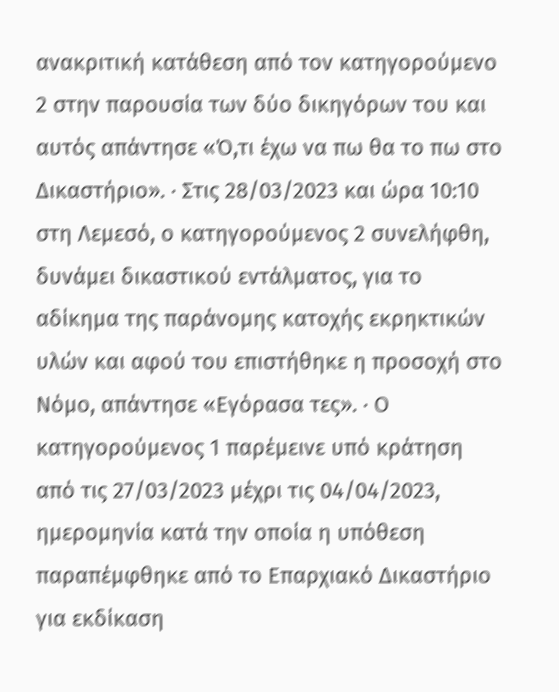ανακριτική κατάθεση από τον κατηγορούμενο 2 στην παρουσία των δύο δικηγόρων του και αυτός απάντησε «Ό,τι έχω να πω θα το πω στο Δικαστήριο». · Στις 28/03/2023 και ώρα 10:10 στη Λεμεσό, ο κατηγορούμενος 2 συνελήφθη, δυνάμει δικαστικού εντάλματος, για το αδίκημα της παράνομης κατοχής εκρηκτικών υλών και αφού του επιστήθηκε η προσοχή στο Νόμο, απάντησε «Εγόρασα τες». · Ο κατηγορούμενος 1 παρέμεινε υπό κράτηση από τις 27/03/2023 μέχρι τις 04/04/2023, ημερομηνία κατά την οποία η υπόθεση παραπέμφθηκε από το Επαρχιακό Δικαστήριο για εκδίκαση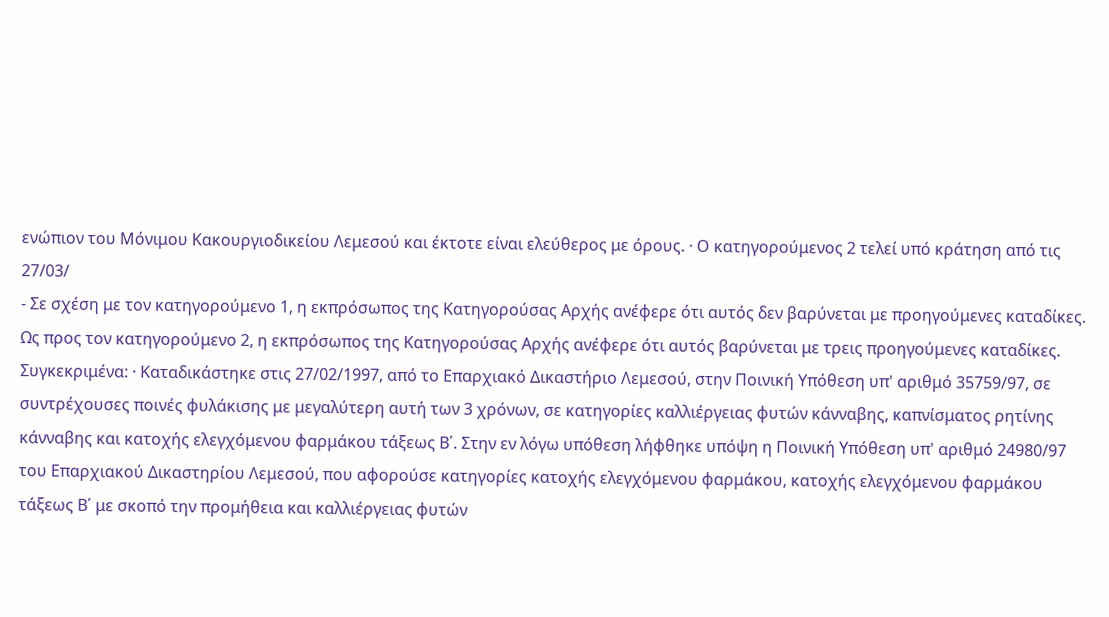ενώπιον του Μόνιμου Κακουργιοδικείου Λεμεσού και έκτοτε είναι ελεύθερος με όρους. · Ο κατηγορούμενος 2 τελεί υπό κράτηση από τις 27/03/
- Σε σχέση με τον κατηγορούμενο 1, η εκπρόσωπος της Κατηγορούσας Αρχής ανέφερε ότι αυτός δεν βαρύνεται με προηγούμενες καταδίκες. Ως προς τον κατηγορούμενο 2, η εκπρόσωπος της Κατηγορούσας Αρχής ανέφερε ότι αυτός βαρύνεται με τρεις προηγούμενες καταδίκες. Συγκεκριμένα: · Καταδικάστηκε στις 27/02/1997, από το Επαρχιακό Δικαστήριο Λεμεσού, στην Ποινική Υπόθεση υπ' αριθμό 35759/97, σε συντρέχουσες ποινές φυλάκισης με μεγαλύτερη αυτή των 3 χρόνων, σε κατηγορίες καλλιέργειας φυτών κάνναβης, καπνίσματος ρητίνης κάνναβης και κατοχής ελεγχόμενου φαρμάκου τάξεως Β΄. Στην εν λόγω υπόθεση λήφθηκε υπόψη η Ποινική Υπόθεση υπ' αριθμό 24980/97 του Επαρχιακού Δικαστηρίου Λεμεσού, που αφορούσε κατηγορίες κατοχής ελεγχόμενου φαρμάκου, κατοχής ελεγχόμενου φαρμάκου τάξεως Β΄ με σκοπό την προμήθεια και καλλιέργειας φυτών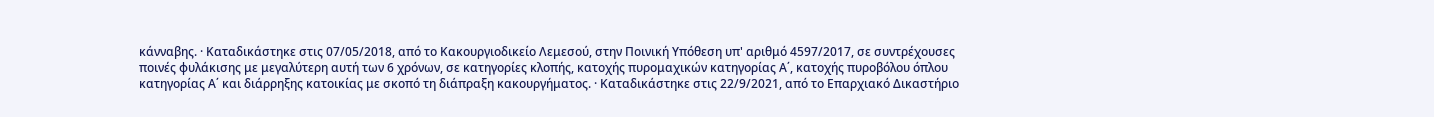κάνναβης. · Καταδικάστηκε στις 07/05/2018, από το Κακουργιοδικείο Λεμεσού, στην Ποινική Υπόθεση υπ' αριθμό 4597/2017, σε συντρέχουσες ποινές φυλάκισης με μεγαλύτερη αυτή των 6 χρόνων, σε κατηγορίες κλοπής, κατοχής πυρομαχικών κατηγορίας Α΄, κατοχής πυροβόλου όπλου κατηγορίας Α΄ και διάρρηξης κατοικίας με σκοπό τη διάπραξη κακουργήματος. · Καταδικάστηκε στις 22/9/2021, από το Επαρχιακό Δικαστήριο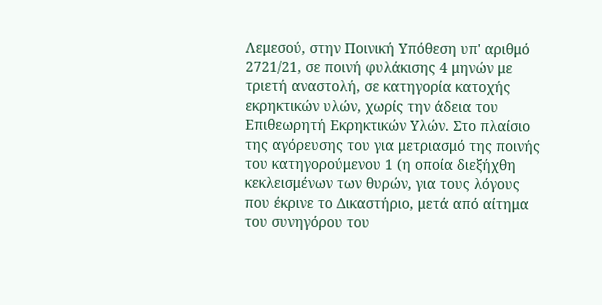Λεμεσού, στην Ποινική Υπόθεση υπ' αριθμό 2721/21, σε ποινή φυλάκισης 4 μηνών με τριετή αναστολή, σε κατηγορία κατοχής εκρηκτικών υλών, χωρίς την άδεια του Επιθεωρητή Εκρηκτικών Υλών. Στο πλαίσιο της αγόρευσης του για μετριασμό της ποινής του κατηγορούμενου 1 (η οποία διεξήχθη κεκλεισμένων των θυρών, για τους λόγους που έκρινε το Δικαστήριο, μετά από αίτημα του συνηγόρου του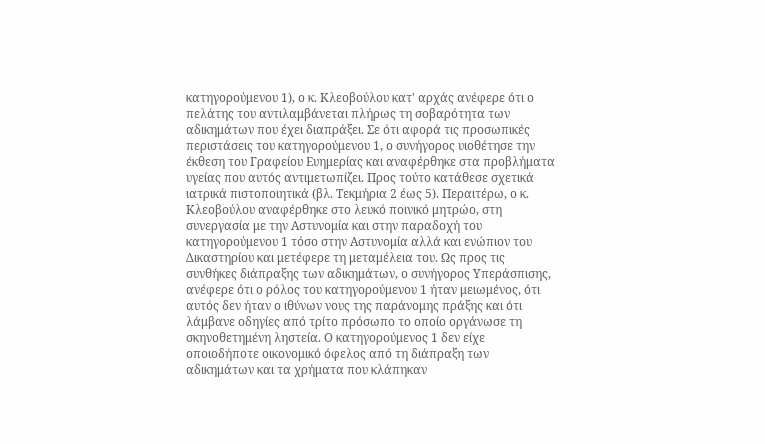κατηγορούμενου 1), ο κ. Κλεοβούλου κατ' αρχάς ανέφερε ότι ο πελάτης του αντιλαμβάνεται πλήρως τη σοβαρότητα των αδικημάτων που έχει διαπράξει. Σε ότι αφορά τις προσωπικές περιστάσεις του κατηγορούμενου 1, ο συνήγορος υιοθέτησε την έκθεση του Γραφείου Ευημερίας και αναφέρθηκε στα προβλήματα υγείας που αυτός αντιμετωπίζει. Προς τούτο κατάθεσε σχετικά ιατρικά πιστοποιητικά (βλ. Τεκμήρια 2 έως 5). Περαιτέρω, ο κ. Κλεοβούλου αναφέρθηκε στο λευκό ποινικό μητρώο, στη συνεργασία με την Αστυνομία και στην παραδοχή του κατηγορούμενου 1 τόσο στην Αστυνομία αλλά και ενώπιον του Δικαστηρίου και μετέφερε τη μεταμέλεια του. Ως προς τις συνθήκες διάπραξης των αδικημάτων, ο συνήγορος Υπεράσπισης, ανέφερε ότι ο ρόλος του κατηγορούμενου 1 ήταν μειωμένος, ότι αυτός δεν ήταν ο ιθύνων νους της παράνομης πράξης και ότι λάμβανε οδηγίες από τρίτο πρόσωπο το οποίο οργάνωσε τη σκηνοθετημένη ληστεία. Ο κατηγορούμενος 1 δεν είχε οποιοδήποτε οικονομικό όφελος από τη διάπραξη των αδικημάτων και τα χρήματα που κλάπηκαν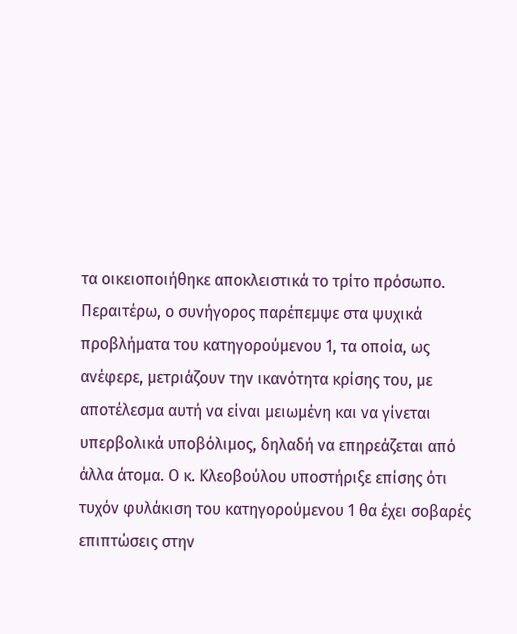τα οικειοποιήθηκε αποκλειστικά το τρίτο πρόσωπο. Περαιτέρω, ο συνήγορος παρέπεμψε στα ψυχικά προβλήματα του κατηγορούμενου 1, τα οποία, ως ανέφερε, μετριάζουν την ικανότητα κρίσης του, με αποτέλεσμα αυτή να είναι μειωμένη και να γίνεται υπερβολικά υποβόλιμος, δηλαδή να επηρεάζεται από άλλα άτομα. Ο κ. Κλεοβούλου υποστήριξε επίσης ότι τυχόν φυλάκιση του κατηγορούμενου 1 θα έχει σοβαρές επιπτώσεις στην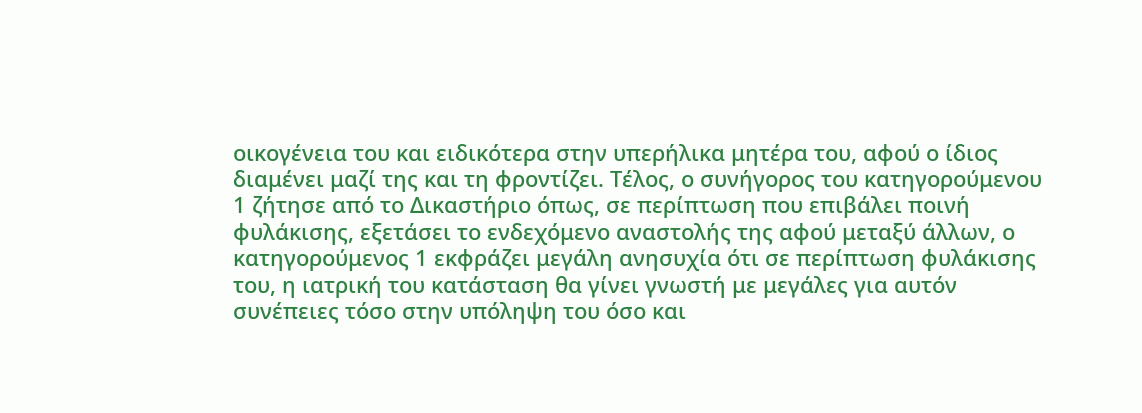οικογένεια του και ειδικότερα στην υπερήλικα μητέρα του, αφού ο ίδιος διαμένει μαζί της και τη φροντίζει. Τέλος, ο συνήγορος του κατηγορούμενου 1 ζήτησε από το Δικαστήριο όπως, σε περίπτωση που επιβάλει ποινή φυλάκισης, εξετάσει το ενδεχόμενο αναστολής της αφού μεταξύ άλλων, ο κατηγορούμενος 1 εκφράζει μεγάλη ανησυχία ότι σε περίπτωση φυλάκισης του, η ιατρική του κατάσταση θα γίνει γνωστή με μεγάλες για αυτόν συνέπειες τόσο στην υπόληψη του όσο και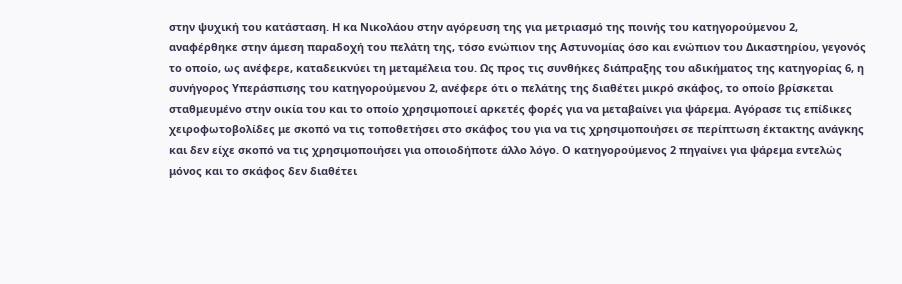στην ψυχική του κατάσταση. Η κα Νικολάου στην αγόρευση της για μετριασμό της ποινής του κατηγορούμενου 2, αναφέρθηκε στην άμεση παραδοχή του πελάτη της, τόσο ενώπιον της Αστυνομίας όσο και ενώπιον του Δικαστηρίου, γεγονός το οποίο, ως ανέφερε, καταδεικνύει τη μεταμέλεια του. Ως προς τις συνθήκες διάπραξης του αδικήματος της κατηγορίας 6, η συνήγορος Υπεράσπισης του κατηγορούμενου 2, ανέφερε ότι ο πελάτης της διαθέτει μικρό σκάφος, το οποίο βρίσκεται σταθμευμένο στην οικία του και το οποίο χρησιμοποιεί αρκετές φορές για να μεταβαίνει για ψάρεμα. Αγόρασε τις επίδικες χειροφωτοβολίδες με σκοπό να τις τοποθετήσει στο σκάφος του για να τις χρησιμοποιήσει σε περίπτωση έκτακτης ανάγκης και δεν είχε σκοπό να τις χρησιμοποιήσει για οποιοδήποτε άλλο λόγο. Ο κατηγορούμενος 2 πηγαίνει για ψάρεμα εντελώς μόνος και το σκάφος δεν διαθέτει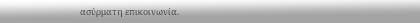ασύρματη επικοινωνία.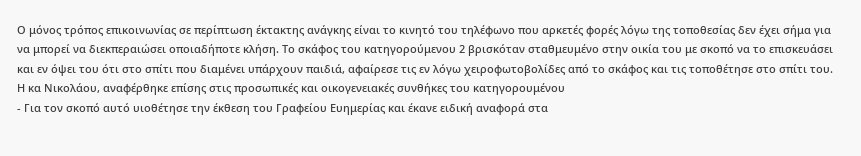Ο μόνος τρόπος επικοινωνίας σε περίπτωση έκτακτης ανάγκης είναι το κινητό του τηλέφωνο που αρκετές φορές λόγω της τοποθεσίας δεν έχει σήμα για να μπορεί να διεκπεραιώσει οποιαδήποτε κλήση. Το σκάφος του κατηγορούμενου 2 βρισκόταν σταθμευμένο στην οικία του με σκοπό να το επισκευάσει και εν όψει του ότι στο σπίτι που διαμένει υπάρχουν παιδιά, αφαίρεσε τις εν λόγω χειροφωτοβολίδες από το σκάφος και τις τοποθέτησε στο σπίτι του. Η κα Νικολάου, αναφέρθηκε επίσης στις προσωπικές και οικογενειακές συνθήκες του κατηγορουμένου
- Για τον σκοπό αυτό υιοθέτησε την έκθεση του Γραφείου Ευημερίας και έκανε ειδική αναφορά στα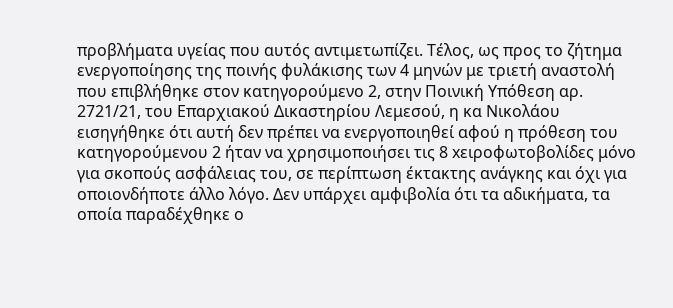προβλήματα υγείας που αυτός αντιμετωπίζει. Τέλος, ως προς το ζήτημα ενεργοποίησης της ποινής φυλάκισης των 4 μηνών με τριετή αναστολή που επιβλήθηκε στον κατηγορούμενο 2, στην Ποινική Υπόθεση αρ. 2721/21, του Επαρχιακού Δικαστηρίου Λεμεσού, η κα Νικολάου εισηγήθηκε ότι αυτή δεν πρέπει να ενεργοποιηθεί αφού η πρόθεση του κατηγορούμενου 2 ήταν να χρησιμοποιήσει τις 8 xειροφωτοβολίδες μόνο για σκοπούς ασφάλειας του, σε περίπτωση έκτακτης ανάγκης και όχι για οποιονδήποτε άλλο λόγο. Δεν υπάρχει αμφιβολία ότι τα αδικήματα, τα οποία παραδέχθηκε ο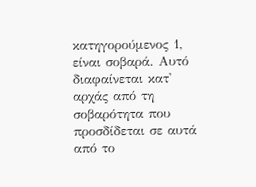κατηγορούμενος 1, είναι σοβαρά. Αυτό διαφαίνεται κατ' αρχάς από τη σοβαρότητα που προσδίδεται σε αυτά από το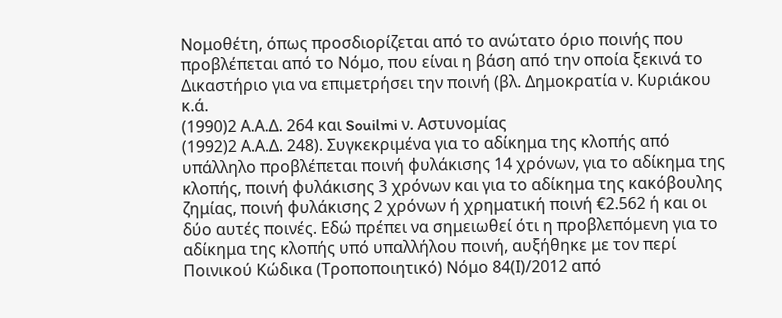Νομοθέτη, όπως προσδιορίζεται από το ανώτατο όριο ποινής που προβλέπεται από το Νόμο, που είναι η βάση από την οποία ξεκινά το Δικαστήριο για να επιμετρήσει την ποινή (βλ. Δημοκρατία ν. Κυριάκου κ.ά.
(1990)2 Α.Α.Δ. 264 και Souilmi ν. Αστυνομίας
(1992)2 Α.Α.Δ. 248). Συγκεκριμένα για το αδίκημα της κλοπής από υπάλληλο προβλέπεται ποινή φυλάκισης 14 χρόνων, για το αδίκημα της κλοπής, ποινή φυλάκισης 3 χρόνων και για το αδίκημα της κακόβουλης ζημίας, ποινή φυλάκισης 2 χρόνων ή χρηματική ποινή €2.562 ή και οι δύο αυτές ποινές. Εδώ πρέπει να σημειωθεί ότι η προβλεπόμενη για το αδίκημα της κλοπής υπό υπαλλήλου ποινή, αυξήθηκε με τον περί Ποινικού Κώδικα (Τροποποιητικό) Νόμο 84(Ι)/2012 από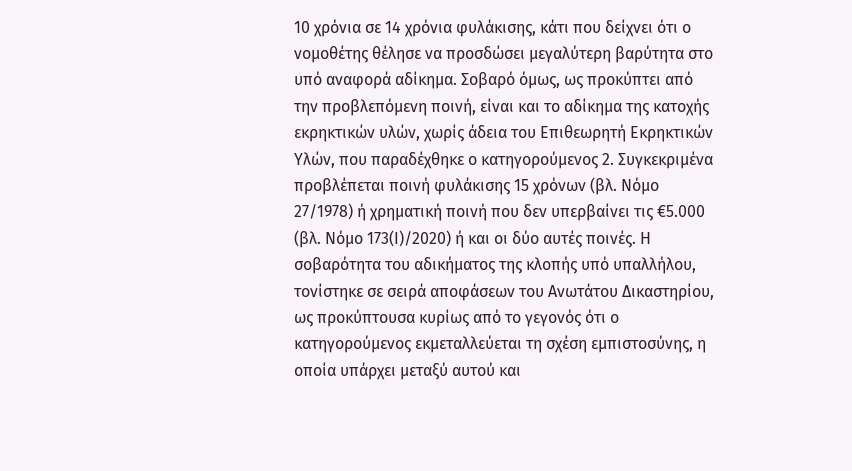10 χρόνια σε 14 χρόνια φυλάκισης, κάτι που δείχνει ότι ο νομοθέτης θέλησε να προσδώσει μεγαλύτερη βαρύτητα στο υπό αναφορά αδίκημα. Σοβαρό όμως, ως προκύπτει από την προβλεπόμενη ποινή, είναι και το αδίκημα της κατοχής εκρηκτικών υλών, χωρίς άδεια του Επιθεωρητή Εκρηκτικών Υλών, που παραδέχθηκε ο κατηγορούμενος 2. Συγκεκριμένα προβλέπεται ποινή φυλάκισης 15 χρόνων (βλ. Νόμο 27/1978) ή χρηματική ποινή που δεν υπερβαίνει τις €5.000 (βλ. Νόμο 173(Ι)/2020) ή και οι δύο αυτές ποινές. Η σοβαρότητα του αδικήματος της κλοπής υπό υπαλλήλου, τονίστηκε σε σειρά αποφάσεων του Ανωτάτου Δικαστηρίου, ως προκύπτουσα κυρίως από το γεγονός ότι ο κατηγορούμενος εκμεταλλεύεται τη σχέση εμπιστοσύνης, η οποία υπάρχει μεταξύ αυτού και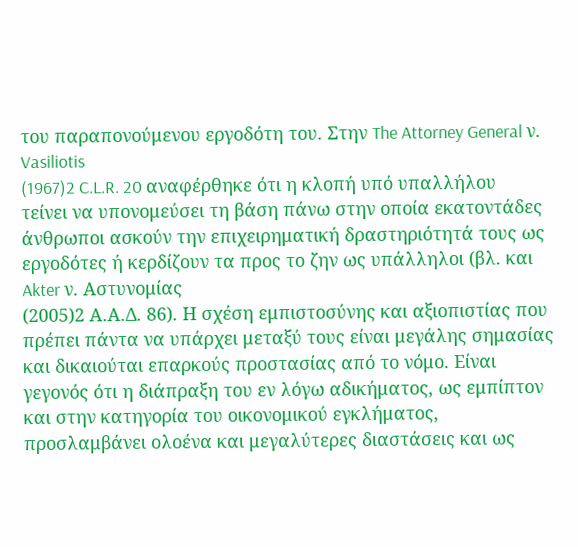του παραπονούμενου εργοδότη του. Στην The Attorney General ν. Vasiliotis
(1967)2 C.L.R. 20 αναφέρθηκε ότι η κλοπή υπό υπαλλήλου τείνει να υπονομεύσει τη βάση πάνω στην οποία εκατοντάδες άνθρωποι ασκούν την επιχειρηματική δραστηριότητά τους ως εργοδότες ή κερδίζουν τα προς το ζην ως υπάλληλοι (βλ. και Akter ν. Αστυνομίας
(2005)2 Α.Α.Δ. 86). Η σχέση εμπιστοσύνης και αξιοπιστίας που πρέπει πάντα να υπάρχει μεταξύ τους είναι μεγάλης σημασίας και δικαιούται επαρκούς προστασίας από το νόμο. Είναι γεγονός ότι η διάπραξη του εν λόγω αδικήματος, ως εμπίπτον και στην κατηγορία του οικονομικού εγκλήματος, προσλαμβάνει ολοένα και μεγαλύτερες διαστάσεις και ως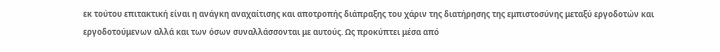εκ τούτου επιτακτική είναι η ανάγκη αναχαίτισης και αποτροπής διάπραξης του χάριν της διατήρησης της εμπιστοσύνης μεταξύ εργοδοτών και εργοδοτούμενων αλλά και των όσων συναλλάσσονται με αυτούς. Ως προκύπτει μέσα από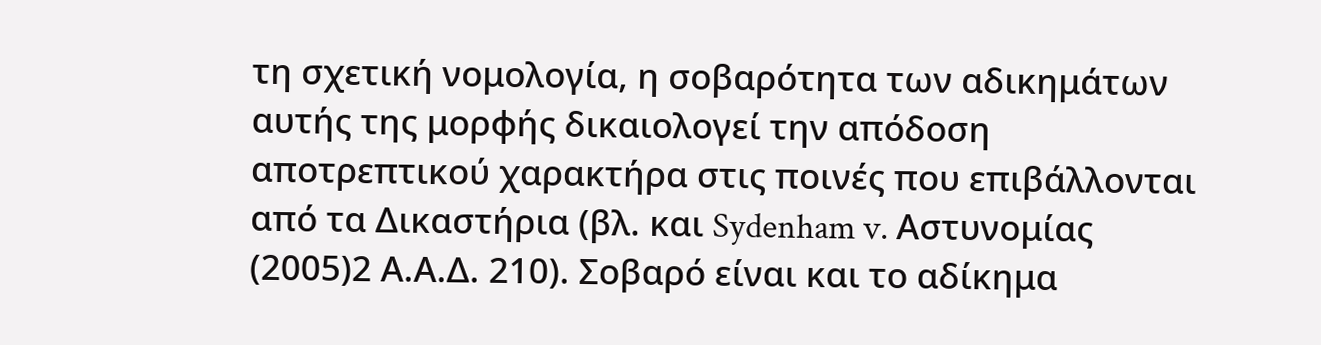τη σχετική νομολογία, η σοβαρότητα των αδικημάτων αυτής της μορφής δικαιολογεί την απόδοση αποτρεπτικού χαρακτήρα στις ποινές που επιβάλλονται από τα Δικαστήρια (βλ. και Sydenham v. Αστυνομίας
(2005)2 Α.Α.Δ. 210). Σοβαρό είναι και το αδίκημα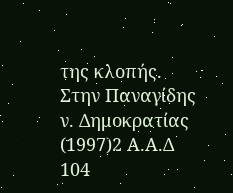της κλοπής. Στην Παναγίδης ν. Δημοκρατίας
(1997)2 Α.Α.Δ 104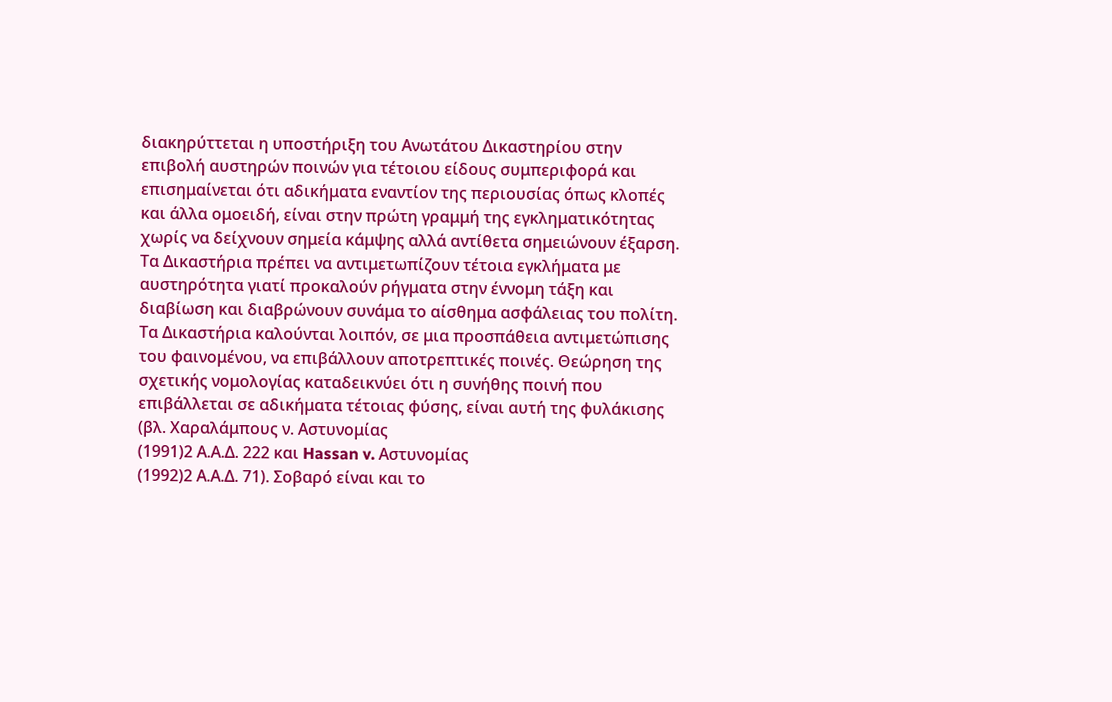διακηρύττεται η υποστήριξη του Ανωτάτου Δικαστηρίου στην επιβολή αυστηρών ποινών για τέτοιου είδους συμπεριφορά και επισημαίνεται ότι αδικήματα εναντίον της περιουσίας όπως κλοπές και άλλα ομοειδή, είναι στην πρώτη γραμμή της εγκληματικότητας χωρίς να δείχνουν σημεία κάμψης αλλά αντίθετα σημειώνουν έξαρση. Τα Δικαστήρια πρέπει να αντιμετωπίζουν τέτοια εγκλήματα με αυστηρότητα γιατί προκαλούν ρήγματα στην έννομη τάξη και διαβίωση και διαβρώνουν συνάμα το αίσθημα ασφάλειας του πολίτη. Τα Δικαστήρια καλούνται λοιπόν, σε μια προσπάθεια αντιμετώπισης του φαινομένου, να επιβάλλουν αποτρεπτικές ποινές. Θεώρηση της σχετικής νομολογίας καταδεικνύει ότι η συνήθης ποινή που επιβάλλεται σε αδικήματα τέτοιας φύσης, είναι αυτή της φυλάκισης (βλ. Χαραλάμπους ν. Αστυνομίας
(1991)2 Α.Α.Δ. 222 και Hassan v. Αστυνομίας
(1992)2 Α.Α.Δ. 71). Σοβαρό είναι και το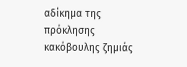αδίκημα της πρόκλησης κακόβουλης ζημιάς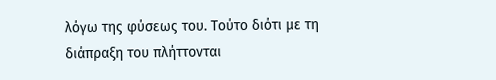λόγω της φύσεως του. Τούτο διότι με τη διάπραξη του πλήττονται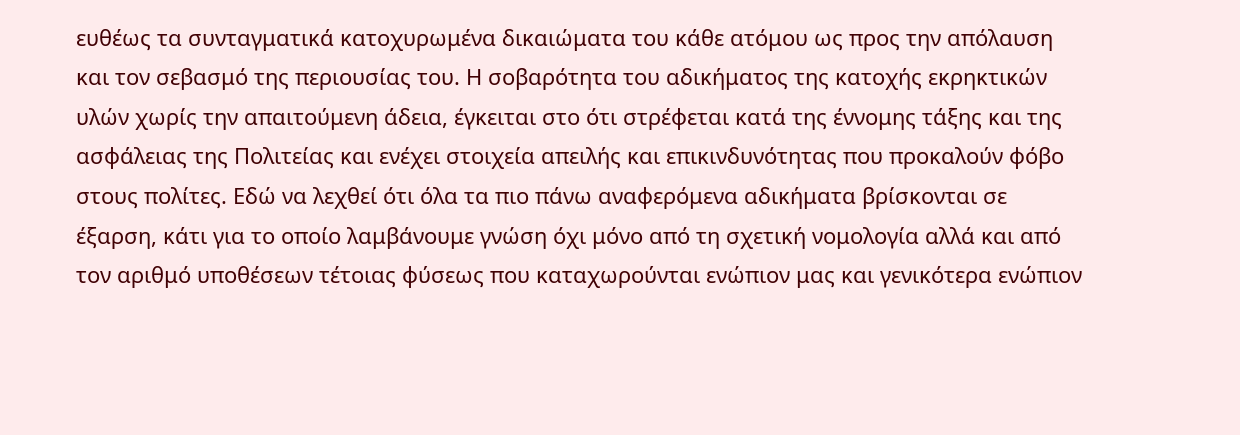ευθέως τα συνταγματικά κατοχυρωμένα δικαιώματα του κάθε ατόμου ως προς την απόλαυση και τον σεβασμό της περιουσίας του. Η σοβαρότητα του αδικήματος της κατοχής εκρηκτικών υλών χωρίς την απαιτούμενη άδεια, έγκειται στο ότι στρέφεται κατά της έννομης τάξης και της ασφάλειας της Πολιτείας και ενέχει στοιχεία απειλής και επικινδυνότητας που προκαλούν φόβο στους πολίτες. Εδώ να λεχθεί ότι όλα τα πιο πάνω αναφερόμενα αδικήματα βρίσκονται σε έξαρση, κάτι για το οποίο λαμβάνουμε γνώση όχι μόνο από τη σχετική νομολογία αλλά και από τον αριθμό υποθέσεων τέτοιας φύσεως που καταχωρούνται ενώπιον μας και γενικότερα ενώπιον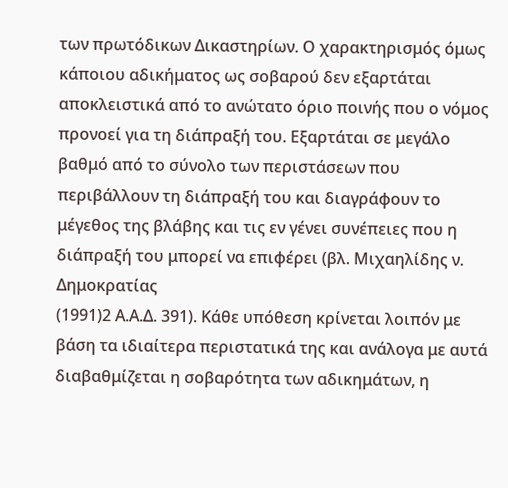των πρωτόδικων Δικαστηρίων. Ο χαρακτηρισμός όμως κάποιου αδικήματος ως σοβαρού δεν εξαρτάται αποκλειστικά από το ανώτατο όριο ποινής που ο νόμος προνοεί για τη διάπραξή του. Εξαρτάται σε μεγάλο βαθμό από το σύνολο των περιστάσεων που περιβάλλουν τη διάπραξή του και διαγράφουν το μέγεθος της βλάβης και τις εν γένει συνέπειες που η διάπραξή του μπορεί να επιφέρει (βλ. Μιχαηλίδης ν. Δημοκρατίας
(1991)2 Α.Α.Δ. 391). Κάθε υπόθεση κρίνεται λοιπόν με βάση τα ιδιαίτερα περιστατικά της και ανάλογα με αυτά διαβαθμίζεται η σοβαρότητα των αδικημάτων, η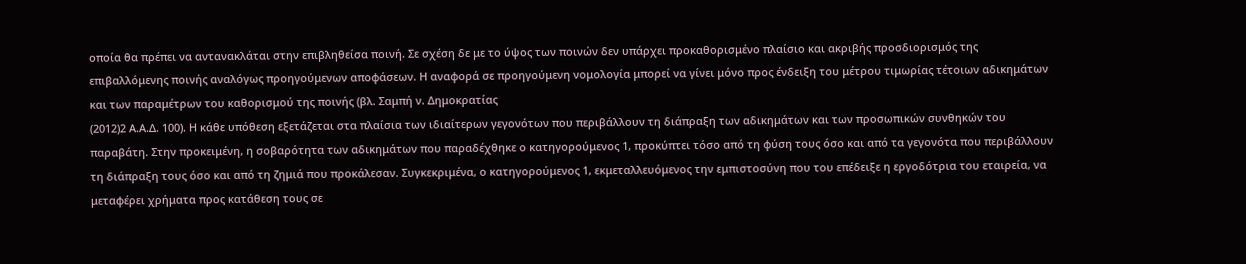οποία θα πρέπει να αντανακλάται στην επιβληθείσα ποινή. Σε σχέση δε με το ύψος των ποινών δεν υπάρχει προκαθορισμένο πλαίσιο και ακριβής προσδιορισμός της επιβαλλόμενης ποινής αναλόγως προηγούμενων αποφάσεων. Η αναφορά σε προηγούμενη νομολογία μπορεί να γίνει μόνο προς ένδειξη του μέτρου τιμωρίας τέτοιων αδικημάτων και των παραμέτρων του καθορισμού της ποινής (βλ. Σαμπή ν. Δημοκρατίας
(2012)2 Α.Α.Δ. 100). Η κάθε υπόθεση εξετάζεται στα πλαίσια των ιδιαίτερων γεγονότων που περιβάλλουν τη διάπραξη των αδικημάτων και των προσωπικών συνθηκών του παραβάτη. Στην προκειμένη, η σοβαρότητα των αδικημάτων που παραδέχθηκε ο κατηγορούμενος 1, προκύπτει τόσο από τη φύση τους όσο και από τα γεγονότα που περιβάλλουν τη διάπραξη τους όσο και από τη ζημιά που προκάλεσαν. Συγκεκριμένα, ο κατηγορούμενος 1, εκμεταλλευόμενος την εμπιστοσύνη που του επέδειξε η εργοδότρια του εταιρεία, να μεταφέρει χρήματα προς κατάθεση τους σε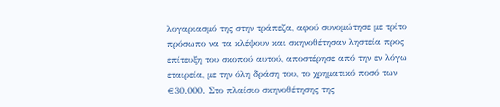λογαριασμό της στην τράπεζα, αφού συνομώτησε με τρίτο πρόσωπο να τα κλέψουν και σκηνοθέτησαν ληστεία προς επίτευξη του σκοπού αυτού, αποστέρησε από την εν λόγω εταιρεία, με την όλη δράση του, το χρηματικό ποσό των €30.000. Στο πλαίσιο σκηνοθέτησης της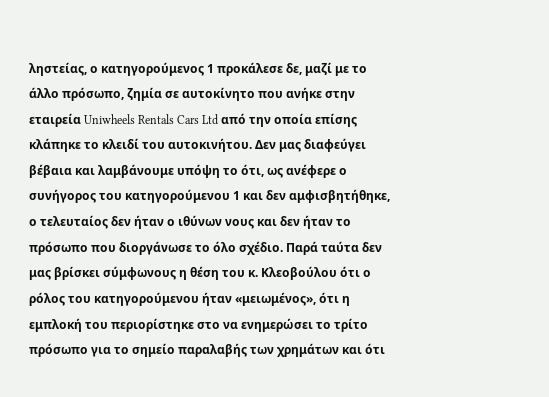ληστείας, ο κατηγορούμενος 1 προκάλεσε δε, μαζί με το άλλο πρόσωπο, ζημία σε αυτοκίνητο που ανήκε στην εταιρεία Uniwheels Rentals Cars Ltd από την οποία επίσης κλάπηκε το κλειδί του αυτοκινήτου. Δεν μας διαφεύγει βέβαια και λαμβάνουμε υπόψη το ότι, ως ανέφερε ο συνήγορος του κατηγορούμενου 1 και δεν αμφισβητήθηκε, ο τελευταίος δεν ήταν ο ιθύνων νους και δεν ήταν το πρόσωπο που διοργάνωσε το όλο σχέδιο. Παρά ταύτα δεν μας βρίσκει σύμφωνους η θέση του κ. Κλεοβούλου ότι ο ρόλος του κατηγορούμενου ήταν «μειωμένος», ότι η εμπλοκή του περιορίστηκε στο να ενημερώσει το τρίτο πρόσωπο για το σημείο παραλαβής των χρημάτων και ότι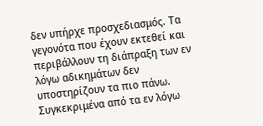δεν υπήρχε προσχεδιασμός. Τα γεγονότα που έχουν εκτεθεί και περιβάλλουν τη διάπραξη των εν λόγω αδικημάτων δεν υποστηρίζουν τα πιο πάνω. Συγκεκριμένα από τα εν λόγω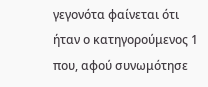γεγονότα φαίνεται ότι ήταν ο κατηγορούμενος 1 που, αφού συνωμότησε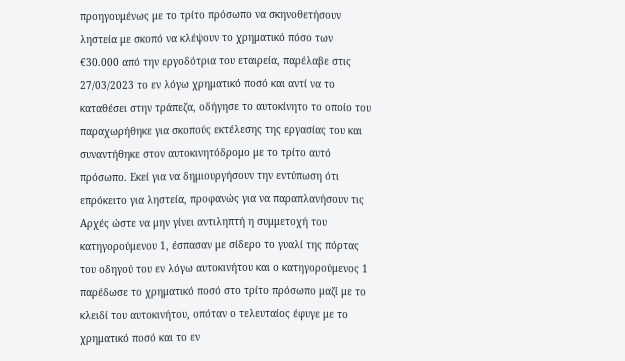προηγουμένως με το τρίτο πρόσωπο να σκηνοθετήσουν ληστεία με σκοπό να κλέψουν το χρηματικό πόσο των €30.000 από την εργοδότρια του εταιρεία, παρέλαβε στις 27/03/2023 το εν λόγω χρηματικό ποσό και αντί να το καταθέσει στην τράπεζα, οδήγησε το αυτοκίνητο το οποίο του παραχωρήθηκε για σκοπούς εκτέλεσης της εργασίας του και συναντήθηκε στον αυτοκινητόδρομο με το τρίτο αυτό πρόσωπο. Εκεί για να δημιουργήσουν την εντύπωση ότι επρόκειτο για ληστεία, προφανώς για να παραπλανήσουν τις Αρχές ώστε να μην γίνει αντιληπτή η συμμετοχή του κατηγορούμενου 1, έσπασαν με σίδερο το γυαλί της πόρτας του οδηγού του εν λόγω αυτοκινήτου και ο κατηγορούμενος 1 παρέδωσε το χρηματικό ποσό στο τρίτο πρόσωπο μαζί με το κλειδί του αυτοκινήτου, οπόταν ο τελευταίος έφυγε με το χρηματικό ποσό και το εν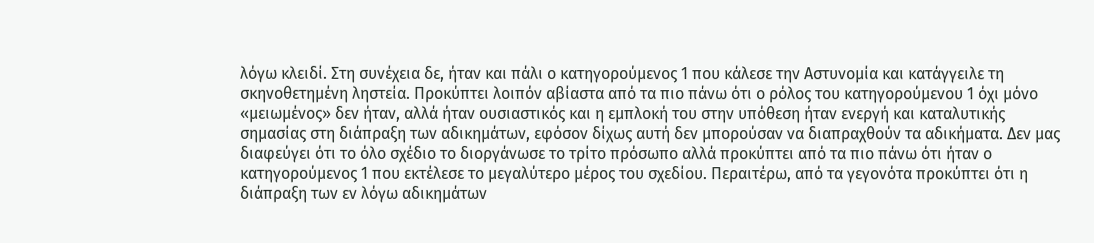λόγω κλειδί. Στη συνέχεια δε, ήταν και πάλι ο κατηγορούμενος 1 που κάλεσε την Αστυνομία και κατάγγειλε τη σκηνοθετημένη ληστεία. Προκύπτει λοιπόν αβίαστα από τα πιο πάνω ότι ο ρόλος του κατηγορούμενου 1 όχι μόνο «μειωμένος» δεν ήταν, αλλά ήταν ουσιαστικός και η εμπλοκή του στην υπόθεση ήταν ενεργή και καταλυτικής σημασίας στη διάπραξη των αδικημάτων, εφόσον δίχως αυτή δεν μπορούσαν να διαπραχθούν τα αδικήματα. Δεν μας διαφεύγει ότι το όλο σχέδιο το διοργάνωσε το τρίτο πρόσωπο αλλά προκύπτει από τα πιο πάνω ότι ήταν ο κατηγορούμενος 1 που εκτέλεσε το μεγαλύτερο μέρος του σχεδίου. Περαιτέρω, από τα γεγονότα προκύπτει ότι η διάπραξη των εν λόγω αδικημάτων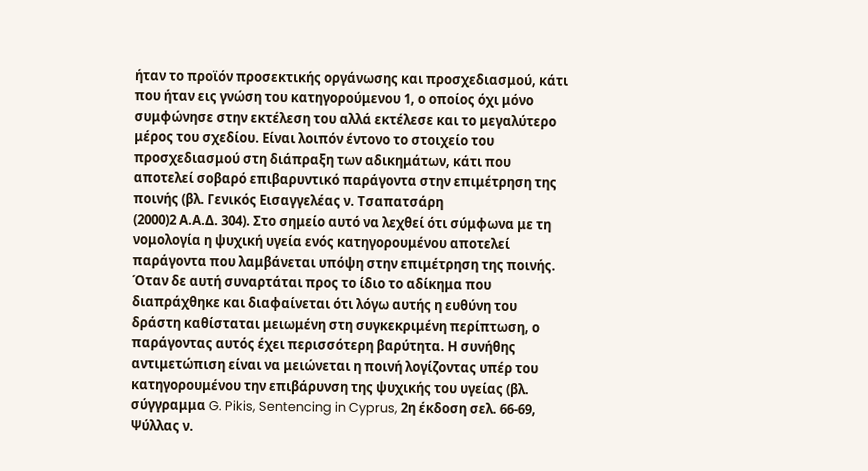ήταν το προϊόν προσεκτικής οργάνωσης και προσχεδιασμού, κάτι που ήταν εις γνώση του κατηγορούμενου 1, ο οποίος όχι μόνο συμφώνησε στην εκτέλεση του αλλά εκτέλεσε και το μεγαλύτερο μέρος του σχεδίου. Είναι λοιπόν έντονο το στοιχείο του προσχεδιασμού στη διάπραξη των αδικημάτων, κάτι που αποτελεί σοβαρό επιβαρυντικό παράγοντα στην επιμέτρηση της ποινής (βλ. Γενικός Εισαγγελέας ν. Τσαπατσάρη
(2000)2 Α.Α.Δ. 304). Στο σημείο αυτό να λεχθεί ότι σύμφωνα με τη νομολογία η ψυχική υγεία ενός κατηγορουμένου αποτελεί παράγοντα που λαμβάνεται υπόψη στην επιμέτρηση της ποινής. Όταν δε αυτή συναρτάται προς το ίδιο το αδίκημα που διαπράχθηκε και διαφαίνεται ότι λόγω αυτής η ευθύνη του δράστη καθίσταται μειωμένη στη συγκεκριμένη περίπτωση, ο παράγοντας αυτός έχει περισσότερη βαρύτητα. Η συνήθης αντιμετώπιση είναι να μειώνεται η ποινή λογίζοντας υπέρ του κατηγορουμένου την επιβάρυνση της ψυχικής του υγείας (βλ. σύγγραμμα G. Pikis, Sentencing in Cyprus, 2η έκδοση σελ. 66-69, Ψύλλας ν.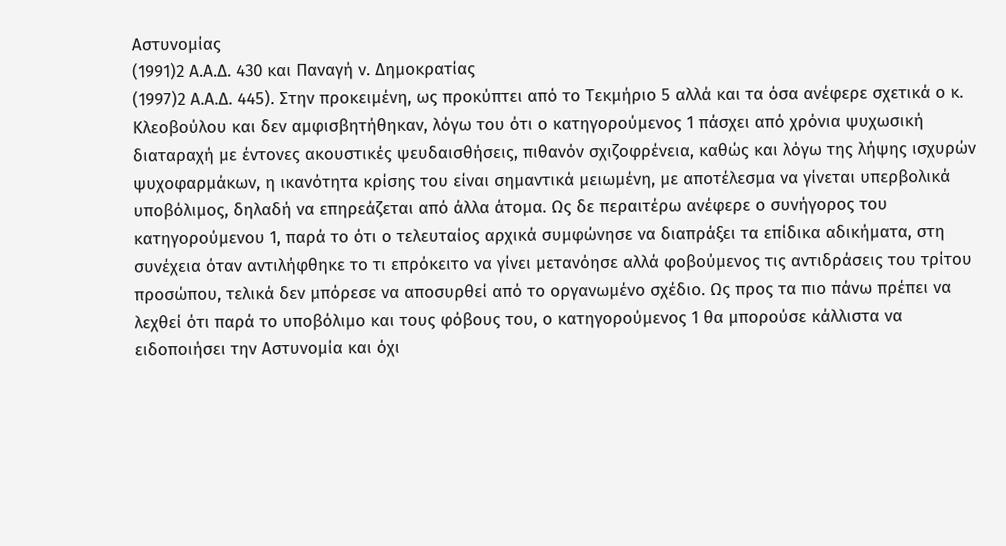Αστυνομίας
(1991)2 Α.Α.Δ. 430 και Παναγή ν. Δημοκρατίας
(1997)2 Α.Α.Δ. 445). Στην προκειμένη, ως προκύπτει από το Τεκμήριο 5 αλλά και τα όσα ανέφερε σχετικά ο κ. Κλεοβούλου και δεν αμφισβητήθηκαν, λόγω του ότι ο κατηγορούμενος 1 πάσχει από χρόνια ψυχωσική διαταραχή με έντονες ακουστικές ψευδαισθήσεις, πιθανόν σχιζοφρένεια, καθώς και λόγω της λήψης ισχυρών ψυχοφαρμάκων, η ικανότητα κρίσης του είναι σημαντικά μειωμένη, με αποτέλεσμα να γίνεται υπερβολικά υποβόλιμος, δηλαδή να επηρεάζεται από άλλα άτομα. Ως δε περαιτέρω ανέφερε ο συνήγορος του κατηγορούμενου 1, παρά το ότι ο τελευταίος αρχικά συμφώνησε να διαπράξει τα επίδικα αδικήματα, στη συνέχεια όταν αντιλήφθηκε το τι επρόκειτο να γίνει μετανόησε αλλά φοβούμενος τις αντιδράσεις του τρίτου προσώπου, τελικά δεν μπόρεσε να αποσυρθεί από το οργανωμένο σχέδιο. Ως προς τα πιο πάνω πρέπει να λεχθεί ότι παρά το υποβόλιμο και τους φόβους του, ο κατηγορούμενος 1 θα μπορούσε κάλλιστα να ειδοποιήσει την Αστυνομία και όχι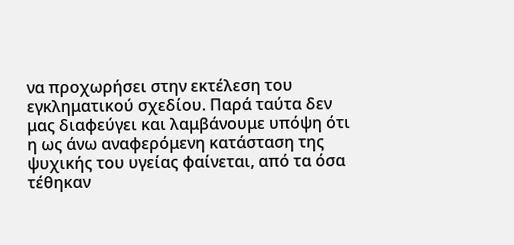να προχωρήσει στην εκτέλεση του εγκληματικού σχεδίου. Παρά ταύτα δεν μας διαφεύγει και λαμβάνουμε υπόψη ότι η ως άνω αναφερόμενη κατάσταση της ψυχικής του υγείας φαίνεται, από τα όσα τέθηκαν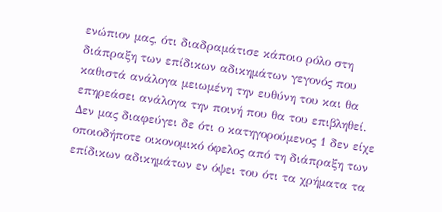ενώπιον μας, ότι διαδραμάτισε κάποιο ρόλο στη διάπραξη των επίδικων αδικημάτων γεγονός που καθιστά ανάλογα μειωμένη την ευθύνη του και θα επηρεάσει ανάλογα την ποινή που θα του επιβληθεί. Δεν μας διαφεύγει δε ότι ο κατηγορούμενος 1 δεν είχε οποιοδήποτε οικονομικό όφελος από τη διάπραξη των επίδικων αδικημάτων εν όψει του ότι τα χρήματα τα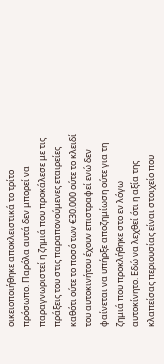οικειοποιήθηκε αποκλειστικά το τρίτο πρόσωπο. Παρόλα αυτά δεν μπορεί να παραγνωριστεί η ζημιά που προκάλεσε με τις πράξεις του στις παραπονούμενες εταιρείες καθότι ούτε το ποσό των €30.000 ούτε το κλειδί του αυτοκινήτου έχουν επιστραφεί ενώ δεν φαίνεται να υπήρξε αποζημίωση ούτε για τη ζημιά που προκλήθηκε στο εν λόγω αυτοκίνητο. Εδώ να λεχθεί ότι η αξία της κλαπείσας περιουσίας είναι στοιχείο που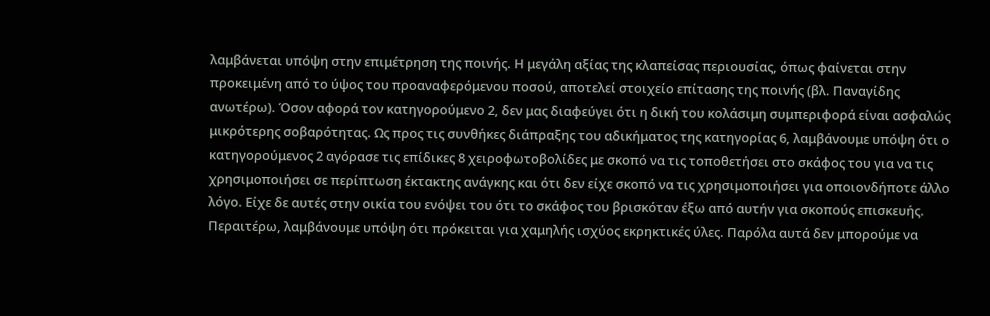λαμβάνεται υπόψη στην επιμέτρηση της ποινής. Η μεγάλη αξίας της κλαπείσας περιουσίας, όπως φαίνεται στην προκειμένη από το ύψος του προαναφερόμενου ποσού, αποτελεί στοιχείο επίτασης της ποινής (βλ. Παναγίδης ανωτέρω). Όσον αφορά τον κατηγορούμενο 2, δεν μας διαφεύγει ότι η δική του κολάσιμη συμπεριφορά είναι ασφαλώς μικρότερης σοβαρότητας. Ως προς τις συνθήκες διάπραξης του αδικήματος της κατηγορίας 6, λαμβάνουμε υπόψη ότι ο κατηγορούμενος 2 αγόρασε τις επίδικες 8 χειροφωτοβολίδες με σκοπό να τις τοποθετήσει στο σκάφος του για να τις χρησιμοποιήσει σε περίπτωση έκτακτης ανάγκης και ότι δεν είχε σκοπό να τις χρησιμοποιήσει για οποιονδήποτε άλλο λόγο. Είχε δε αυτές στην οικία του ενόψει του ότι το σκάφος του βρισκόταν έξω από αυτήν για σκοπούς επισκευής. Περαιτέρω, λαμβάνουμε υπόψη ότι πρόκειται για χαμηλής ισχύος εκρηκτικές ύλες. Παρόλα αυτά δεν μπορούμε να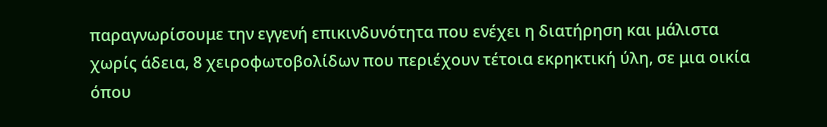παραγνωρίσουμε την εγγενή επικινδυνότητα που ενέχει η διατήρηση και μάλιστα χωρίς άδεια, 8 χειροφωτοβολίδων που περιέχουν τέτοια εκρηκτική ύλη, σε μια οικία όπου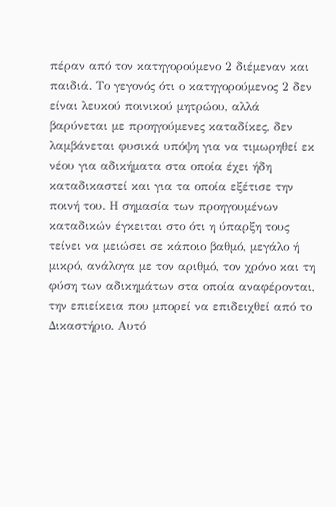πέραν από τον κατηγορούμενο 2 διέμεναν και παιδιά. Το γεγονός ότι ο κατηγορούμενος 2 δεν είναι λευκού ποινικού μητρώου, αλλά βαρύνεται με προηγούμενες καταδίκες, δεν λαμβάνεται φυσικά υπόψη για να τιμωρηθεί εκ νέου για αδικήματα στα οποία έχει ήδη καταδικαστεί και για τα οποία εξέτισε την ποινή του. Η σημασία των προηγουμένων καταδικών έγκειται στο ότι η ύπαρξη τους τείνει να μειώσει σε κάποιο βαθμό, μεγάλο ή μικρό, ανάλογα με τον αριθμό, τον χρόνο και τη φύση των αδικημάτων στα οποία αναφέρονται, την επιείκεια που μπορεί να επιδειχθεί από το Δικαστήριο. Αυτό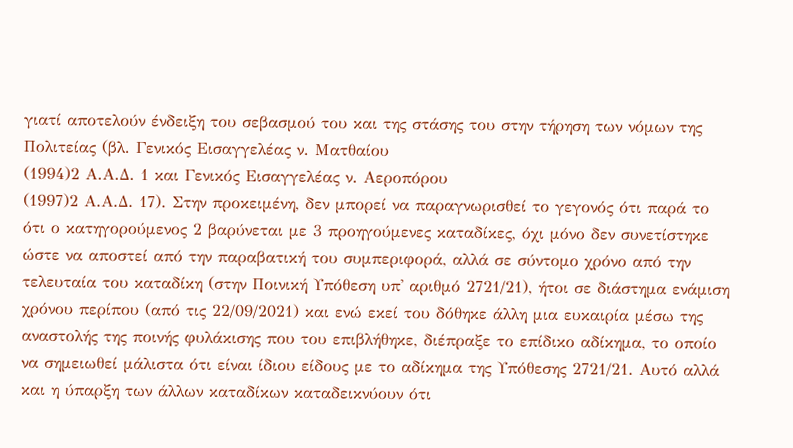γιατί αποτελούν ένδειξη του σεβασμού του και της στάσης του στην τήρηση των νόμων της Πολιτείας (βλ. Γενικός Εισαγγελέας ν. Ματθαίου
(1994)2 Α.Α.Δ. 1 και Γενικός Εισαγγελέας ν. Αεροπόρου
(1997)2 Α.Α.Δ. 17). Στην προκειμένη, δεν μπορεί να παραγνωρισθεί το γεγονός ότι παρά το ότι ο κατηγορούμενος 2 βαρύνεται με 3 προηγούμενες καταδίκες, όχι μόνο δεν συνετίστηκε ώστε να αποστεί από την παραβατική του συμπεριφορά, αλλά σε σύντομο χρόνο από την τελευταία του καταδίκη (στην Ποινική Υπόθεση υπ' αριθμό 2721/21), ήτοι σε διάστημα ενάμιση χρόνου περίπου (από τις 22/09/2021) και ενώ εκεί του δόθηκε άλλη μια ευκαιρία μέσω της αναστολής της ποινής φυλάκισης που του επιβλήθηκε, διέπραξε το επίδικο αδίκημα, το οποίο να σημειωθεί μάλιστα ότι είναι ίδιου είδους με το αδίκημα της Υπόθεσης 2721/21. Αυτό αλλά και η ύπαρξη των άλλων καταδίκων καταδεικνύουν ότι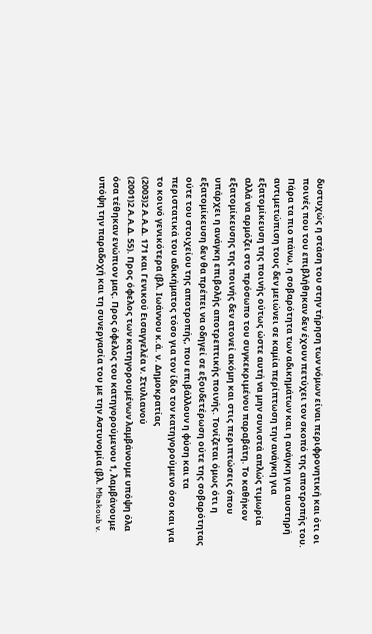δυστυχώς η στάση του στην τήρηση των νόμων είναι περιφρονητική και ότι οι ποινές που του επιβλήθηκαν δεν έχουν πετύχει τον σκοπό της αποτροπής του. Πάρα τα πιο πάνω, η σοβαρότητα των αδικημάτων και η ανάγκη για αυστηρή αντιμετώπιση τους δεν μειώνει σε καμία περίπτωση την ανάγκη για εξατομίκευση της ποινής ούτως ώστε αυτή να μην συνιστά απλώς τιμωρία αλλά να αρμόζει στο πρόσωπο του συγκεκριμένου παραβάτη. Το καθήκον εξατομίκευσης της ποινής δεν ατονεί ακόμη και στις περιπτώσεις όπου υπάρχει η ανάγκη επιβολής αποτρεπτικής ποινής. Τονίζεται όμως ότι η εξατομίκευση δεν θα πρέπει να οδηγεί σε εξουδετέρωση ούτε της σοβαρότητας ούτε του στοιχείου της αποτροπής, που επιβάλλουν η φύση και τα περιστατικά του αδικήματος τόσο για τον ίδιο τον κατηγορούμενο όσο και για το κοινό γενικότερα (βλ. Ιωάννου κ.ά. ν. Δημοκρατίας
(2003)2 Α.Α.Δ. 171 και Γενικού Εισαγγελέα ν. Στυλιανού
(2001)2 Α.Α.Δ. 55). Προς όφελος των κατηγορουμένων λαμβάνουμε υπόψη όλα όσα τέθηκαν ενώπιον μας. Προς όφελος του κατηγορούμενου 1, λαμβάνουμε υπόψη την παραδοχή και τη συνεργασία του με την Αστυνομία (βλ. Mbakoub v.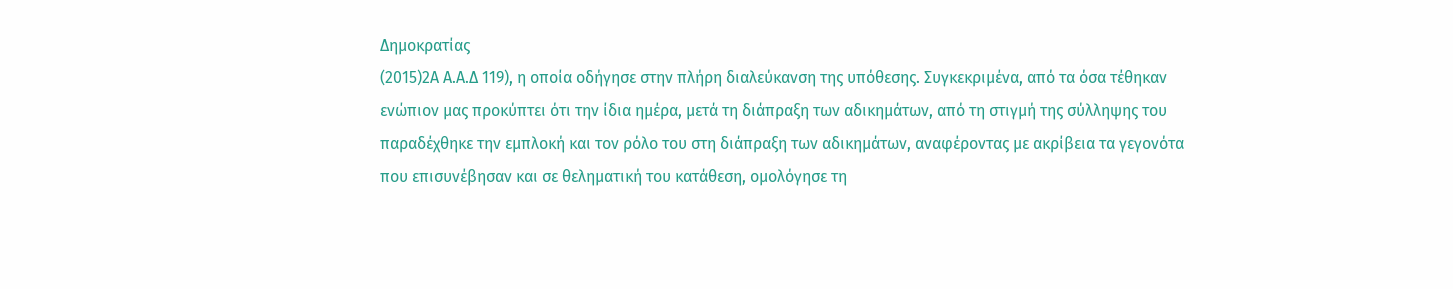Δημοκρατίας
(2015)2Α Α.Α.Δ 119), η οποία οδήγησε στην πλήρη διαλεύκανση της υπόθεσης. Συγκεκριμένα, από τα όσα τέθηκαν ενώπιον μας προκύπτει ότι την ίδια ημέρα, μετά τη διάπραξη των αδικημάτων, από τη στιγμή της σύλληψης του παραδέχθηκε την εμπλοκή και τον ρόλο του στη διάπραξη των αδικημάτων, αναφέροντας με ακρίβεια τα γεγονότα που επισυνέβησαν και σε θεληματική του κατάθεση, ομολόγησε τη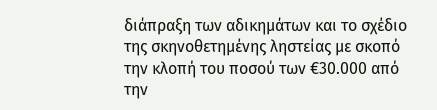διάπραξη των αδικημάτων και το σχέδιο της σκηνοθετημένης ληστείας με σκοπό την κλοπή του ποσού των €30.000 από την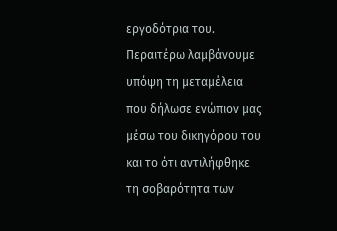εργοδότρια του. Περαιτέρω λαμβάνουμε υπόψη τη μεταμέλεια που δήλωσε ενώπιον μας μέσω του δικηγόρου του και το ότι αντιλήφθηκε τη σοβαρότητα των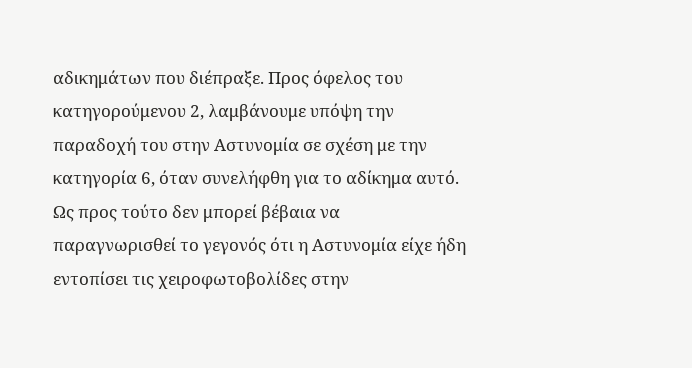αδικημάτων που διέπραξε. Προς όφελος του κατηγορούμενου 2, λαμβάνουμε υπόψη την παραδοχή του στην Αστυνομία σε σχέση με την κατηγορία 6, όταν συνελήφθη για το αδίκημα αυτό. Ως προς τούτο δεν μπορεί βέβαια να παραγνωρισθεί το γεγονός ότι η Αστυνομία είχε ήδη εντοπίσει τις χειροφωτοβολίδες στην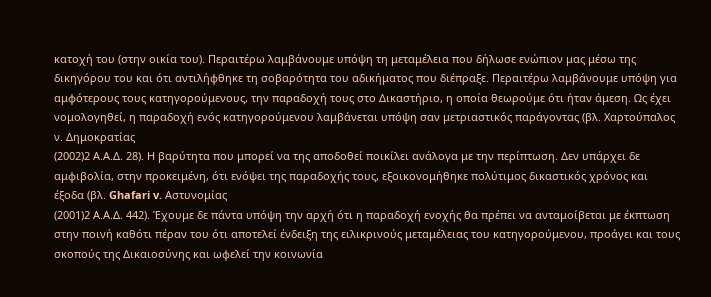κατοχή του (στην οικία του). Περαιτέρω λαμβάνουμε υπόψη τη μεταμέλεια που δήλωσε ενώπιον μας μέσω της δικηγόρου του και ότι αντιλήφθηκε τη σοβαρότητα του αδικήματος που διέπραξε. Περαιτέρω λαμβάνουμε υπόψη για αμφότερους τους κατηγορούμενους, την παραδοχή τους στο Δικαστήριο, η οποία θεωρούμε ότι ήταν άμεση. Ως έχει νομολογηθεί, η παραδοχή ενός κατηγορούμενου λαμβάνεται υπόψη σαν μετριαστικός παράγοντας (βλ. Χαρτούπαλος ν. Δημοκρατίας
(2002)2 Α.Α.Δ. 28). Η βαρύτητα που μπορεί να της αποδοθεί ποικίλει ανάλογα με την περίπτωση. Δεν υπάρχει δε αμφιβολία, στην προκειμένη, ότι ενόψει της παραδοχής τους, εξοικονομήθηκε πολύτιμος δικαστικός χρόνος και έξοδα (βλ. Ghafari v. Αστυνομίας
(2001)2 Α.Α.Δ. 442). Έχουμε δε πάντα υπόψη την αρχή ότι η παραδοχή ενοχής θα πρέπει να ανταμοίβεται με έκπτωση στην ποινή καθότι πέραν του ότι αποτελεί ένδειξη της ειλικρινούς μεταμέλειας του κατηγορούμενου, προάγει και τους σκοπούς της Δικαιοσύνης και ωφελεί την κοινωνία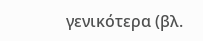γενικότερα (βλ.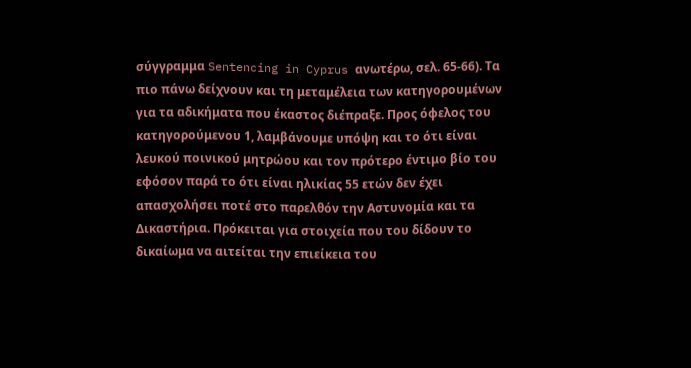σύγγραμμα Sentencing in Cyprus ανωτέρω, σελ. 65-66). Τα πιο πάνω δείχνουν και τη μεταμέλεια των κατηγορουμένων για τα αδικήματα που έκαστος διέπραξε. Προς όφελος του κατηγορούμενου 1, λαμβάνουμε υπόψη και το ότι είναι λευκού ποινικού μητρώου και τον πρότερο έντιμο βίο του εφόσον παρά το ότι είναι ηλικίας 55 ετών δεν έχει απασχολήσει ποτέ στο παρελθόν την Αστυνομία και τα Δικαστήρια. Πρόκειται για στοιχεία που του δίδουν το δικαίωμα να αιτείται την επιείκεια του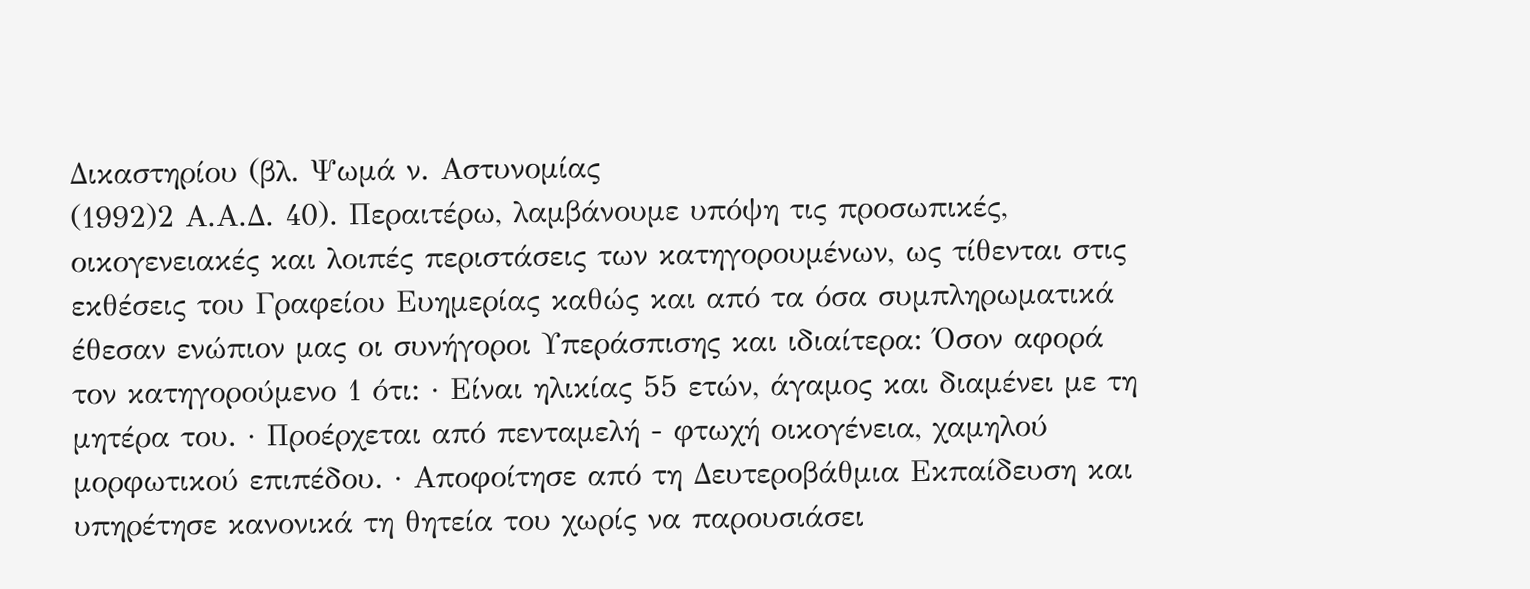Δικαστηρίου (βλ. Ψωμά ν. Αστυνομίας
(1992)2 Α.Α.Δ. 40). Περαιτέρω, λαμβάνουμε υπόψη τις προσωπικές, οικογενειακές και λοιπές περιστάσεις των κατηγορουμένων, ως τίθενται στις εκθέσεις του Γραφείου Ευημερίας καθώς και από τα όσα συμπληρωματικά έθεσαν ενώπιον μας οι συνήγοροι Υπεράσπισης και ιδιαίτερα: Όσον αφορά τον κατηγορούμενο 1 ότι: · Είναι ηλικίας 55 ετών, άγαμος και διαμένει με τη μητέρα του. · Προέρχεται από πενταμελή - φτωχή οικογένεια, χαμηλού μορφωτικού επιπέδου. · Αποφοίτησε από τη Δευτεροβάθμια Εκπαίδευση και υπηρέτησε κανονικά τη θητεία του χωρίς να παρουσιάσει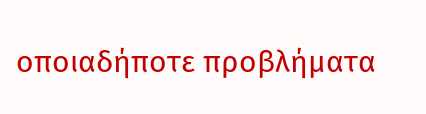οποιαδήποτε προβλήματα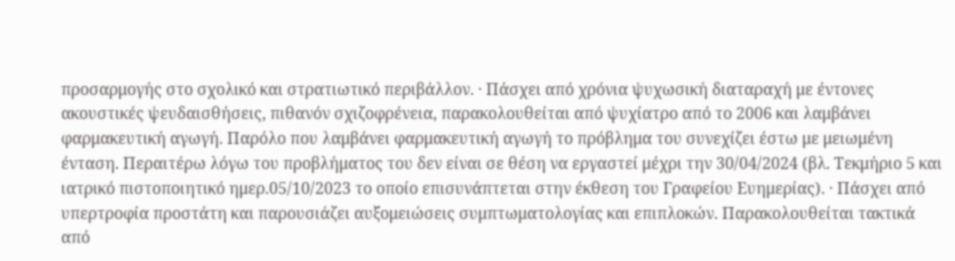προσαρμογής στο σχολικό και στρατιωτικό περιβάλλον. · Πάσχει από χρόνια ψυχωσική διαταραχή με έντονες ακουστικές ψευδαισθήσεις, πιθανόν σχιζοφρένεια, παρακολουθείται από ψυχίατρο από το 2006 και λαμβάνει φαρμακευτική αγωγή. Παρόλο που λαμβάνει φαρμακευτική αγωγή το πρόβλημα του συνεχίζει έστω με μειωμένη ένταση. Περαιτέρω λόγω του προβλήματος του δεν είναι σε θέση να εργαστεί μέχρι την 30/04/2024 (βλ. Τεκμήριο 5 και ιατρικό πιστοποιητικό ημερ.05/10/2023 το οποίο επισυνάπτεται στην έκθεση του Γραφείου Ευημερίας). · Πάσχει από υπερτροφία προστάτη και παρουσιάζει αυξομειώσεις συμπτωματολογίας και επιπλοκών. Παρακολουθείται τακτικά από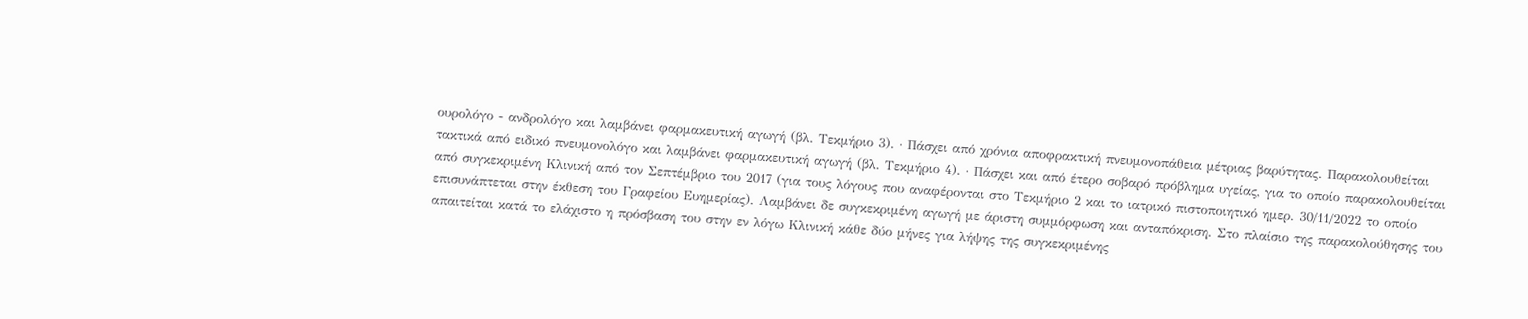ουρολόγο - ανδρολόγο και λαμβάνει φαρμακευτική αγωγή (βλ. Τεκμήριο 3). · Πάσχει από χρόνια αποφρακτική πνευμονοπάθεια μέτριας βαρύτητας. Παρακολουθείται τακτικά από ειδικό πνευμονολόγο και λαμβάνει φαρμακευτική αγωγή (βλ. Τεκμήριο 4). · Πάσχει και από έτερο σοβαρό πρόβλημα υγείας, για το οποίο παρακολουθείται από συγκεκριμένη Κλινική από τον Σεπτέμβριο του 2017 (για τους λόγους που αναφέρονται στο Τεκμήριο 2 και το ιατρικό πιστοποιητικό ημερ. 30/11/2022 το οποίο επισυνάπτεται στην έκθεση του Γραφείου Ευημερίας). Λαμβάνει δε συγκεκριμένη αγωγή με άριστη συμμόρφωση και ανταπόκριση. Στο πλαίσιο της παρακολούθησης του απαιτείται κατά το ελάχιστο η πρόσβαση του στην εν λόγω Κλινική κάθε δύο μήνες για λήψης της συγκεκριμένης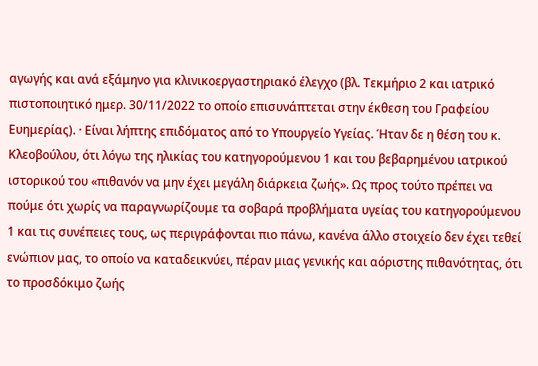αγωγής και ανά εξάμηνο για κλινικοεργαστηριακό έλεγχο (βλ. Τεκμήριο 2 και ιατρικό πιστοποιητικό ημερ. 30/11/2022 το οποίο επισυνάπτεται στην έκθεση του Γραφείου Ευημερίας). · Είναι λήπτης επιδόματος από το Υπουργείο Υγείας. Ήταν δε η θέση του κ. Κλεοβούλου, ότι λόγω της ηλικίας του κατηγορούμενου 1 και του βεβαρημένου ιατρικού ιστορικού του «πιθανόν να μην έχει μεγάλη διάρκεια ζωής». Ως προς τούτο πρέπει να πούμε ότι χωρίς να παραγνωρίζουμε τα σοβαρά προβλήματα υγείας του κατηγορούμενου 1 και τις συνέπειες τους, ως περιγράφονται πιο πάνω, κανένα άλλο στοιχείο δεν έχει τεθεί ενώπιον μας, το οποίο να καταδεικνύει, πέραν μιας γενικής και αόριστης πιθανότητας, ότι το προσδόκιμο ζωής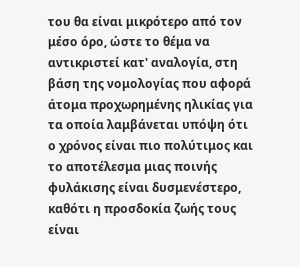του θα είναι μικρότερο από τον μέσο όρο, ώστε το θέμα να αντικριστεί κατ' αναλογία, στη βάση της νομολογίας που αφορά άτομα προχωρημένης ηλικίας για τα οποία λαμβάνεται υπόψη ότι ο χρόνος είναι πιο πολύτιμος και το αποτέλεσμα μιας ποινής φυλάκισης είναι δυσμενέστερο, καθότι η προσδοκία ζωής τους είναι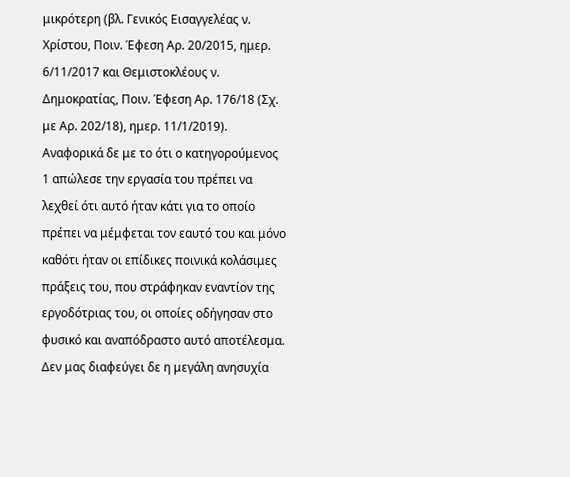μικρότερη (βλ. Γενικός Εισαγγελέας ν. Χρίστου, Ποιν. Έφεση Αρ. 20/2015, ημερ. 6/11/2017 και Θεμιστοκλέους ν. Δημοκρατίας, Ποιν. Έφεση Αρ. 176/18 (Σχ. με Αρ. 202/18), ημερ. 11/1/2019). Αναφορικά δε με το ότι ο κατηγορούμενος 1 απώλεσε την εργασία του πρέπει να λεχθεί ότι αυτό ήταν κάτι για το οποίο πρέπει να μέμφεται τον εαυτό του και μόνο καθότι ήταν οι επίδικες ποινικά κολάσιμες πράξεις του, που στράφηκαν εναντίον της εργοδότριας του, οι οποίες οδήγησαν στο φυσικό και αναπόδραστο αυτό αποτέλεσμα. Δεν μας διαφεύγει δε η μεγάλη ανησυχία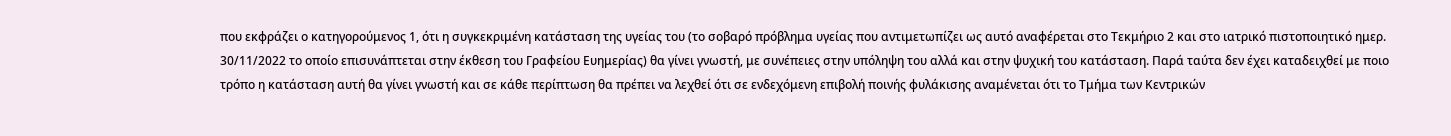που εκφράζει ο κατηγορούμενος 1, ότι η συγκεκριμένη κατάσταση της υγείας του (το σοβαρό πρόβλημα υγείας που αντιμετωπίζει ως αυτό αναφέρεται στο Τεκμήριο 2 και στο ιατρικό πιστοποιητικό ημερ. 30/11/2022 το οποίο επισυνάπτεται στην έκθεση του Γραφείου Ευημερίας) θα γίνει γνωστή, με συνέπειες στην υπόληψη του αλλά και στην ψυχική του κατάσταση. Παρά ταύτα δεν έχει καταδειχθεί με ποιο τρόπο η κατάσταση αυτή θα γίνει γνωστή και σε κάθε περίπτωση θα πρέπει να λεχθεί ότι σε ενδεχόμενη επιβολή ποινής φυλάκισης αναμένεται ότι το Τμήμα των Κεντρικών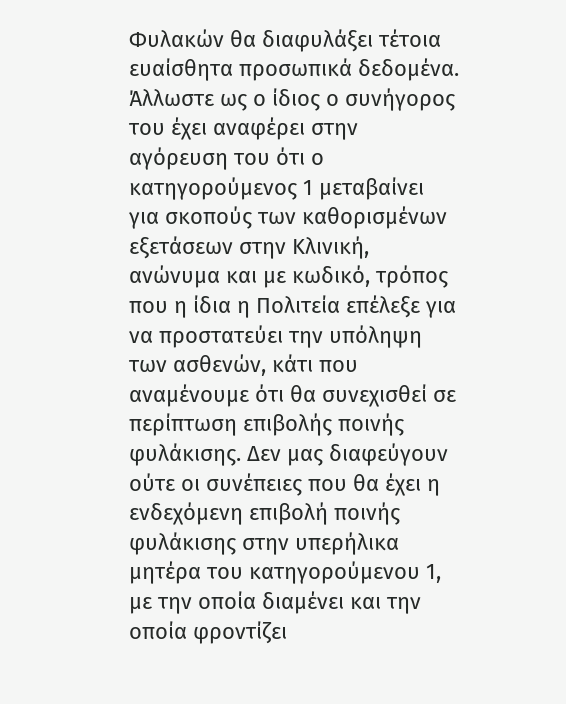Φυλακών θα διαφυλάξει τέτοια ευαίσθητα προσωπικά δεδομένα. Άλλωστε ως ο ίδιος ο συνήγορος του έχει αναφέρει στην αγόρευση του ότι ο κατηγορούμενος 1 μεταβαίνει για σκοπούς των καθορισμένων εξετάσεων στην Κλινική, ανώνυμα και με κωδικό, τρόπος που η ίδια η Πολιτεία επέλεξε για να προστατεύει την υπόληψη των ασθενών, κάτι που αναμένουμε ότι θα συνεχισθεί σε περίπτωση επιβολής ποινής φυλάκισης. Δεν μας διαφεύγουν ούτε οι συνέπειες που θα έχει η ενδεχόμενη επιβολή ποινής φυλάκισης στην υπερήλικα μητέρα του κατηγορούμενου 1, με την οποία διαμένει και την οποία φροντίζει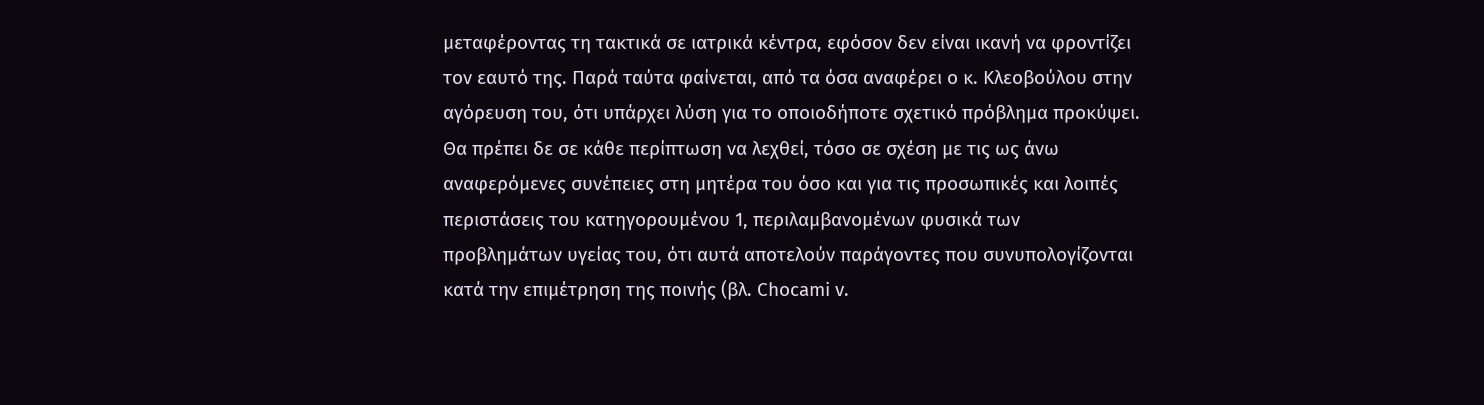μεταφέροντας τη τακτικά σε ιατρικά κέντρα, εφόσον δεν είναι ικανή να φροντίζει τον εαυτό της. Παρά ταύτα φαίνεται, από τα όσα αναφέρει ο κ. Κλεοβούλου στην αγόρευση του, ότι υπάρχει λύση για το οποιοδήποτε σχετικό πρόβλημα προκύψει. Θα πρέπει δε σε κάθε περίπτωση να λεχθεί, τόσο σε σχέση με τις ως άνω αναφερόμενες συνέπειες στη μητέρα του όσο και για τις προσωπικές και λοιπές περιστάσεις του κατηγορουμένου 1, περιλαμβανομένων φυσικά των προβλημάτων υγείας του, ότι αυτά αποτελούν παράγοντες που συνυπολογίζονται κατά την επιμέτρηση της ποινής (βλ. Chocami v.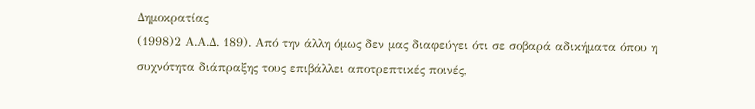Δημοκρατίας
(1998)2 Α.Α.Δ. 189). Από την άλλη όμως δεν μας διαφεύγει ότι σε σοβαρά αδικήματα όπου η συχνότητα διάπραξης τους επιβάλλει αποτρεπτικές ποινές,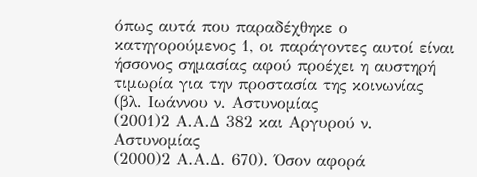όπως αυτά που παραδέχθηκε ο κατηγορούμενος 1, οι παράγοντες αυτοί είναι ήσσονος σημασίας αφού προέχει η αυστηρή τιμωρία για την προστασία της κοινωνίας (βλ. Ιωάννου ν. Αστυνομίας
(2001)2 Α.Α.Δ 382 και Αργυρού ν. Αστυνομίας
(2000)2 Α.Α.Δ. 670). Όσον αφορά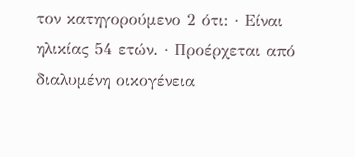τον κατηγορούμενο 2 ότι: · Είναι ηλικίας 54 ετών. · Προέρχεται από διαλυμένη οικογένεια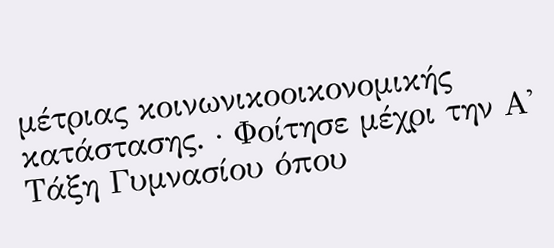μέτριας κοινωνικοοικονομικής κατάστασης. · Φοίτησε μέχρι την Α' Τάξη Γυμνασίου όπου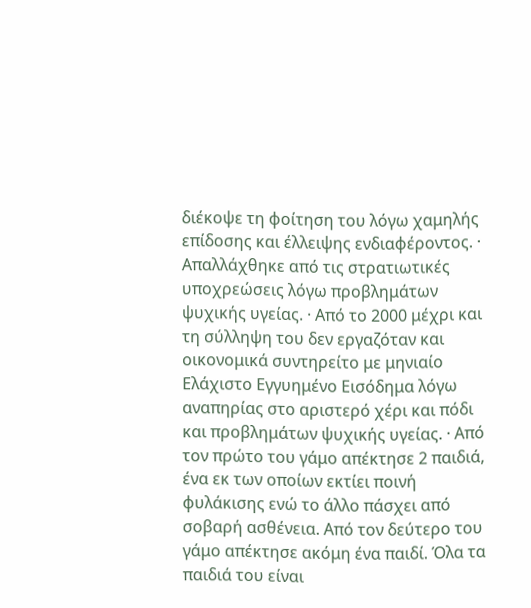διέκοψε τη φοίτηση του λόγω χαμηλής επίδοσης και έλλειψης ενδιαφέροντος. · Απαλλάχθηκε από τις στρατιωτικές υποχρεώσεις λόγω προβλημάτων ψυχικής υγείας. · Από το 2000 μέχρι και τη σύλληψη του δεν εργαζόταν και οικονομικά συντηρείτο με μηνιαίο Ελάχιστο Εγγυημένο Εισόδημα λόγω αναπηρίας στο αριστερό χέρι και πόδι και προβλημάτων ψυχικής υγείας. · Από τον πρώτο του γάμο απέκτησε 2 παιδιά, ένα εκ των οποίων εκτίει ποινή φυλάκισης ενώ το άλλο πάσχει από σοβαρή ασθένεια. Από τον δεύτερο του γάμο απέκτησε ακόμη ένα παιδί. Όλα τα παιδιά του είναι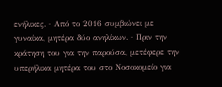ενήλικες. · Από το 2016 συμβιώνει με γυναίκα, μητέρα δύο ανηλίκων. · Πριν την κράτηση του για την παρούσα, μετέφερε την υπερήλικα μητέρα του στο Νοσοκομείο για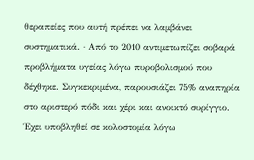θεραπείες που αυτή πρέπει να λαμβάνει συστηματικά. · Από το 2010 αντιμετωπίζει σοβαρά προβλήματα υγείας λόγω πυροβολισμού που δέχθηκε. Συγκεκριμένα, παρουσιάζει 75% αναπηρία στο αριστερό πόδι και χέρι και ανοικτό συρίγγιο. Έχει υποβληθεί σε κολοστομία λόγω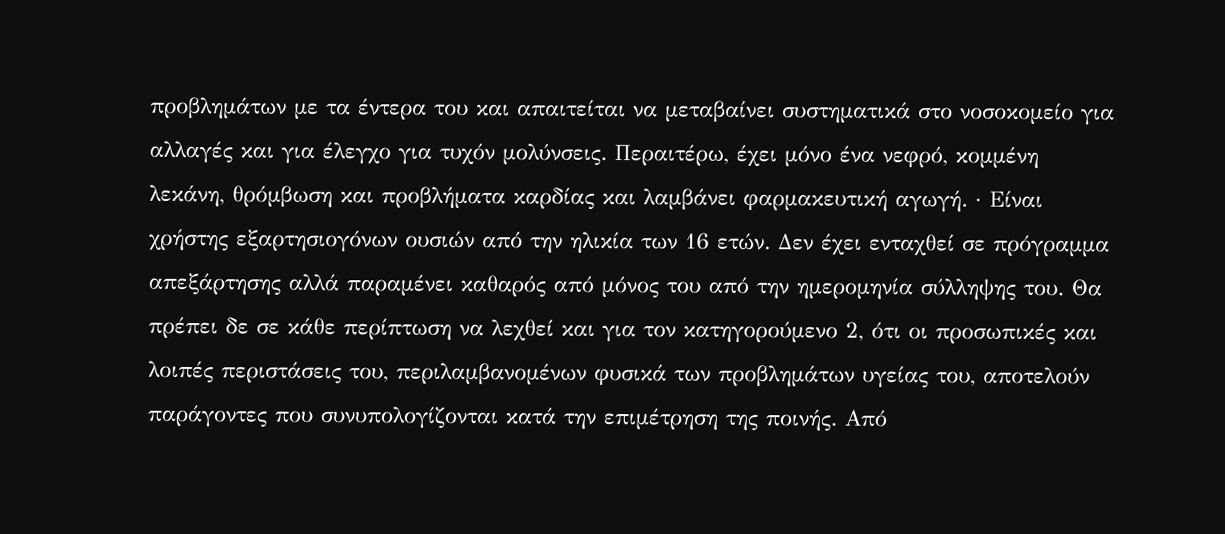προβλημάτων με τα έντερα του και απαιτείται να μεταβαίνει συστηματικά στο νοσοκομείο για αλλαγές και για έλεγχο για τυχόν μολύνσεις. Περαιτέρω, έχει μόνο ένα νεφρό, κομμένη λεκάνη, θρόμβωση και προβλήματα καρδίας και λαμβάνει φαρμακευτική αγωγή. · Είναι χρήστης εξαρτησιογόνων ουσιών από την ηλικία των 16 ετών. Δεν έχει ενταχθεί σε πρόγραμμα απεξάρτησης αλλά παραμένει καθαρός από μόνος του από την ημερομηνία σύλληψης του. Θα πρέπει δε σε κάθε περίπτωση να λεχθεί και για τον κατηγορούμενο 2, ότι οι προσωπικές και λοιπές περιστάσεις του, περιλαμβανομένων φυσικά των προβλημάτων υγείας του, αποτελούν παράγοντες που συνυπολογίζονται κατά την επιμέτρηση της ποινής. Από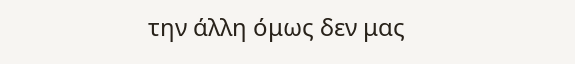την άλλη όμως δεν μας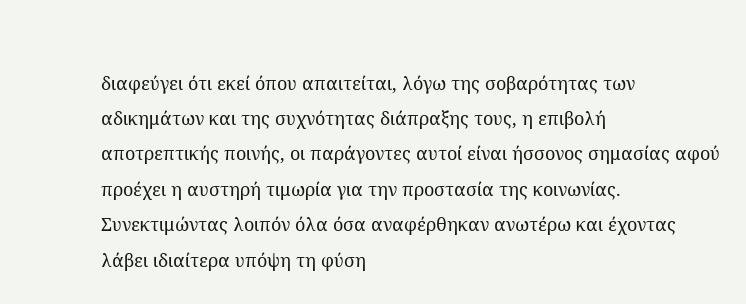διαφεύγει ότι εκεί όπου απαιτείται, λόγω της σοβαρότητας των αδικημάτων και της συχνότητας διάπραξης τους, η επιβολή αποτρεπτικής ποινής, οι παράγοντες αυτοί είναι ήσσονος σημασίας αφού προέχει η αυστηρή τιμωρία για την προστασία της κοινωνίας. Συνεκτιμώντας λοιπόν όλα όσα αναφέρθηκαν ανωτέρω και έχοντας λάβει ιδιαίτερα υπόψη τη φύση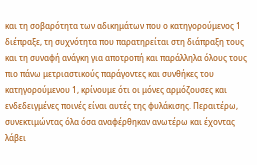και τη σοβαρότητα των αδικημάτων που ο κατηγορούμενος 1 διέπραξε, τη συχνότητα που παρατηρείται στη διάπραξη τους και τη συναφή ανάγκη για αποτροπή και παράλληλα όλους τους πιο πάνω μετριαστικούς παράγοντες και συνθήκες του κατηγορούμενου 1, κρίνουμε ότι οι μόνες αρμόζουσες και ενδεδειγμένες ποινές είναι αυτές της φυλάκισης. Περαιτέρω, συνεκτιμώντας όλα όσα αναφέρθηκαν ανωτέρω και έχοντας λάβει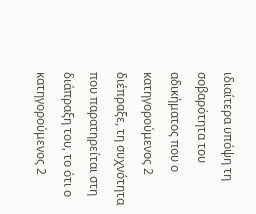ιδιαίτερα υπόψη τη σοβαρότητα του αδικήματος που ο κατηγορούμενος 2 διέπραξε, τη συχνότητα που παρατηρείται στη διάπραξη του, το ότι ο κατηγορούμενος 2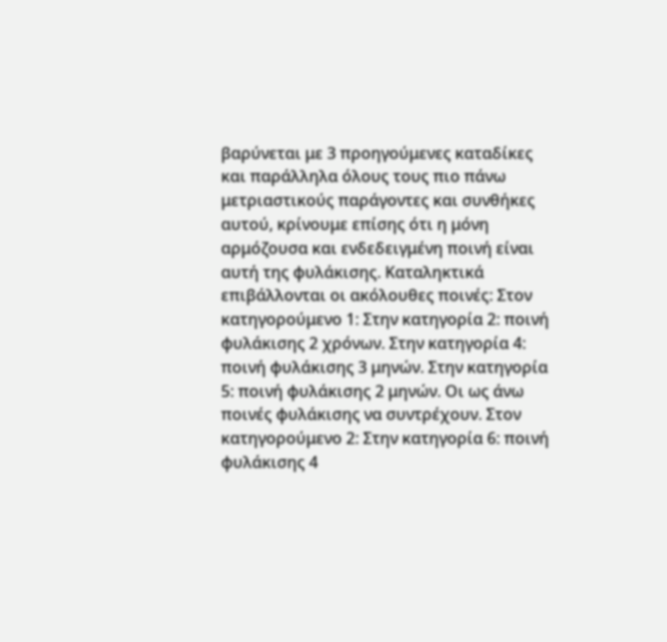βαρύνεται με 3 προηγούμενες καταδίκες και παράλληλα όλους τους πιο πάνω μετριαστικούς παράγοντες και συνθήκες αυτού, κρίνουμε επίσης ότι η μόνη αρμόζουσα και ενδεδειγμένη ποινή είναι αυτή της φυλάκισης. Καταληκτικά επιβάλλονται οι ακόλουθες ποινές: Στον κατηγορούμενο 1: Στην κατηγορία 2: ποινή φυλάκισης 2 χρόνων. Στην κατηγορία 4: ποινή φυλάκισης 3 μηνών. Στην κατηγορία 5: ποινή φυλάκισης 2 μηνών. Οι ως άνω ποινές φυλάκισης να συντρέχουν. Στον κατηγορούμενο 2: Στην κατηγορία 6: ποινή φυλάκισης 4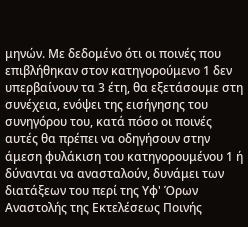μηνών. Με δεδομένο ότι οι ποινές που επιβλήθηκαν στον κατηγορούμενο 1 δεν υπερβαίνουν τα 3 έτη, θα εξετάσουμε στη συνέχεια, ενόψει της εισήγησης του συνηγόρου του, κατά πόσο οι ποινές αυτές θα πρέπει να οδηγήσουν στην άμεση φυλάκιση του κατηγορουμένου 1 ή δύνανται να ανασταλούν, δυνάμει των διατάξεων του περί της Υφ' Όρων Αναστολής της Εκτελέσεως Ποινής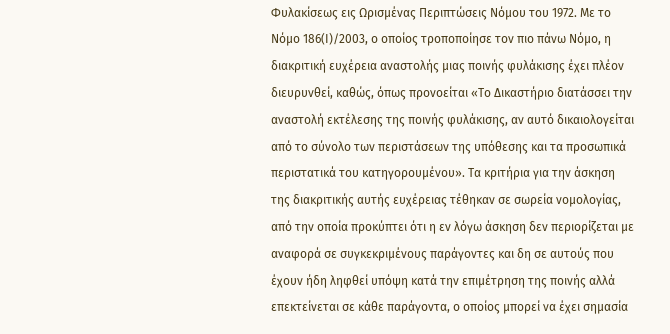Φυλακίσεως εις Ωρισμένας Περιπτώσεις Νόμου του 1972. Με το Νόμο 186(Ι)/2003, ο οποίος τροποποίησε τον πιο πάνω Νόμο, η διακριτική ευχέρεια αναστολής μιας ποινής φυλάκισης έχει πλέον διευρυνθεί, καθώς, όπως προνοείται «Το Δικαστήριο διατάσσει την αναστολή εκτέλεσης της ποινής φυλάκισης, αν αυτό δικαιολογείται από το σύνολο των περιστάσεων της υπόθεσης και τα προσωπικά περιστατικά του κατηγορουμένου». Τα κριτήρια για την άσκηση της διακριτικής αυτής ευχέρειας τέθηκαν σε σωρεία νομολογίας, από την οποία προκύπτει ότι η εν λόγω άσκηση δεν περιορίζεται με αναφορά σε συγκεκριμένους παράγοντες και δη σε αυτούς που έχουν ήδη ληφθεί υπόψη κατά την επιμέτρηση της ποινής αλλά επεκτείνεται σε κάθε παράγοντα, ο οποίος μπορεί να έχει σημασία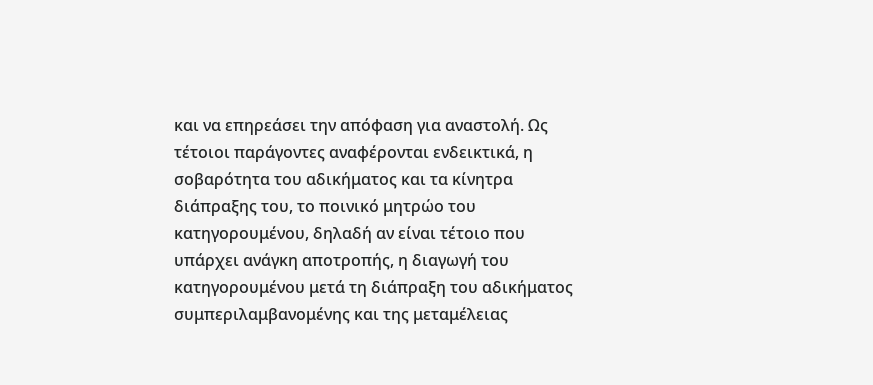και να επηρεάσει την απόφαση για αναστολή. Ως τέτοιοι παράγοντες αναφέρονται ενδεικτικά, η σοβαρότητα του αδικήματος και τα κίνητρα διάπραξης του, το ποινικό μητρώο του κατηγορουμένου, δηλαδή αν είναι τέτοιο που υπάρχει ανάγκη αποτροπής, η διαγωγή του κατηγορουμένου μετά τη διάπραξη του αδικήματος συμπεριλαμβανομένης και της μεταμέλειας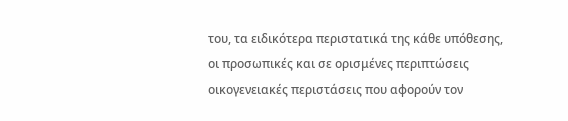του, τα ειδικότερα περιστατικά της κάθε υπόθεσης, οι προσωπικές και σε ορισμένες περιπτώσεις οικογενειακές περιστάσεις που αφορούν τον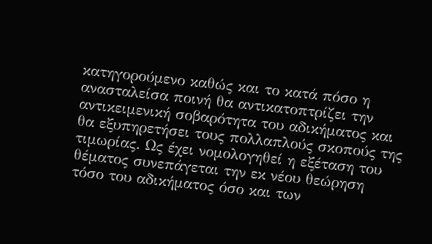κατηγορούμενο καθώς και το κατά πόσο η ανασταλείσα ποινή θα αντικατοπτρίζει την αντικειμενική σοβαρότητα του αδικήματος και θα εξυπηρετήσει τους πολλαπλούς σκοπούς της τιμωρίας. Ως έχει νομολογηθεί η εξέταση του θέματος συνεπάγεται την εκ νέου θεώρηση τόσο του αδικήματος όσο και των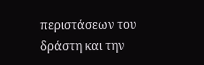περιστάσεων του δράστη και την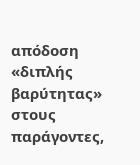απόδοση «διπλής βαρύτητας» στους παράγοντες,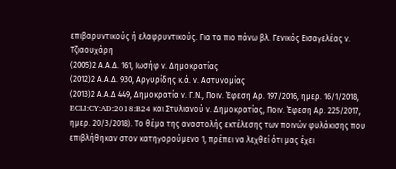επιβαρυντικούς ή ελαφρυντικούς. Για τα πιο πάνω βλ. Γενικός Εισαγελέας ν. Τζιαουχάρη
(2005)2 Α.Α.Δ. 161, Ιωσήφ ν. Δημοκρατίας
(2012)2 Α.Α.Δ. 930, Αργυρίδης κ.ά. ν. Αστυνομίας
(2013)2 Α.Α.Δ 449, Δημοκρατία ν. Γ.Ν., Ποιν. Έφεση Αρ. 197/2016, ημερ. 16/1/2018, ECLI:CY:AD:2018:B24 και Στυλιανού ν. Δημοκρατίας, Ποιν. Έφεση Αρ. 225/2017, ημερ. 20/3/2018). Το θέμα της αναστολής εκτέλεσης των ποινών φυλάκισης που επιβλήθηκαν στον κατηγορούμενο 1, πρέπει να λεχθεί ότι μας έχει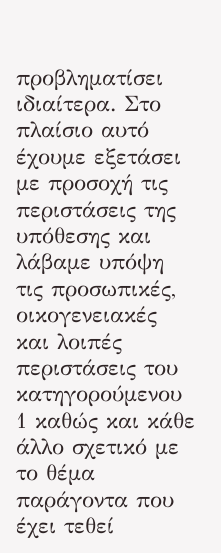προβληματίσει ιδιαίτερα. Στο πλαίσιο αυτό έχουμε εξετάσει με προσοχή τις περιστάσεις της υπόθεσης και λάβαμε υπόψη τις προσωπικές, οικογενειακές και λοιπές περιστάσεις του κατηγορούμενου 1 καθώς και κάθε άλλο σχετικό με το θέμα παράγοντα που έχει τεθεί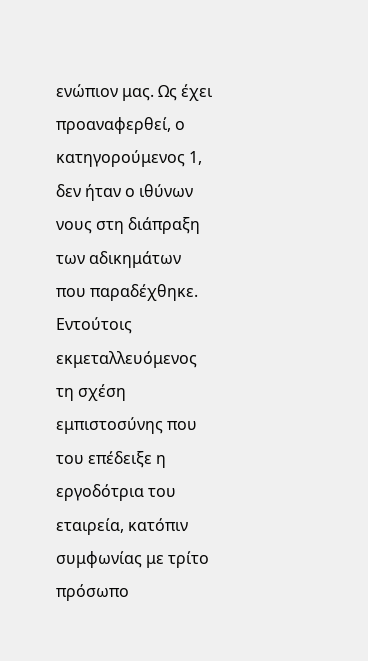ενώπιον μας. Ως έχει προαναφερθεί, ο κατηγορούμενος 1, δεν ήταν ο ιθύνων νους στη διάπραξη των αδικημάτων που παραδέχθηκε. Εντούτοις εκμεταλλευόμενος τη σχέση εμπιστοσύνης που του επέδειξε η εργοδότρια του εταιρεία, κατόπιν συμφωνίας με τρίτο πρόσωπο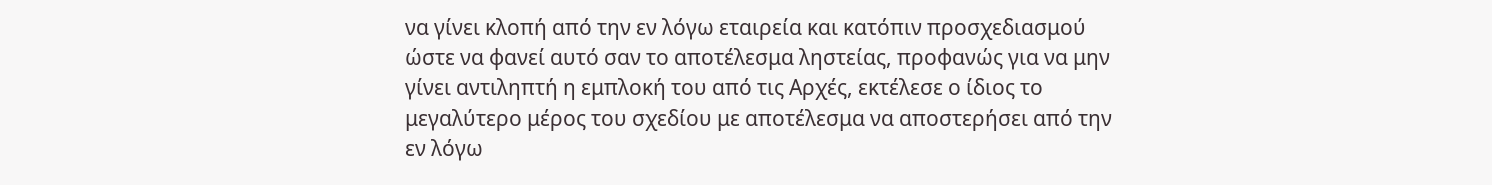να γίνει κλοπή από την εν λόγω εταιρεία και κατόπιν προσχεδιασμού ώστε να φανεί αυτό σαν το αποτέλεσμα ληστείας, προφανώς για να μην γίνει αντιληπτή η εμπλοκή του από τις Αρχές, εκτέλεσε ο ίδιος το μεγαλύτερο μέρος του σχεδίου με αποτέλεσμα να αποστερήσει από την εν λόγω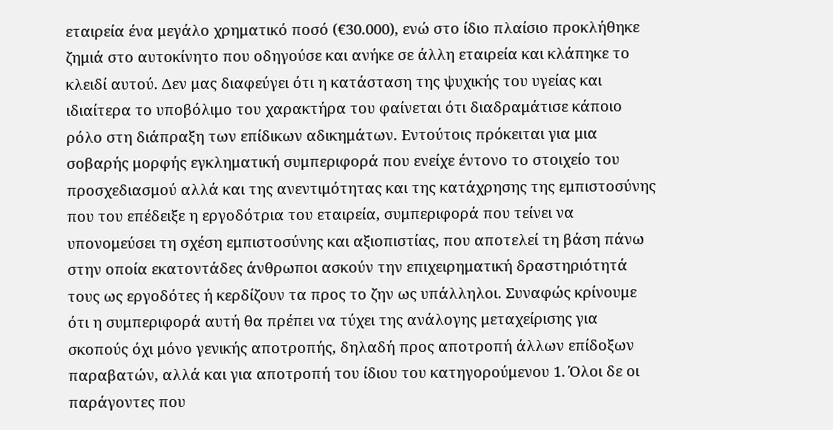εταιρεία ένα μεγάλο χρηματικό ποσό (€30.000), ενώ στο ίδιο πλαίσιο προκλήθηκε ζημιά στο αυτοκίνητο που οδηγούσε και ανήκε σε άλλη εταιρεία και κλάπηκε το κλειδί αυτού. Δεν μας διαφεύγει ότι η κατάσταση της ψυχικής του υγείας και ιδιαίτερα το υποβόλιμο του χαρακτήρα του φαίνεται ότι διαδραμάτισε κάποιο ρόλο στη διάπραξη των επίδικων αδικημάτων. Εντούτοις πρόκειται για μια σοβαρής μορφής εγκληματική συμπεριφορά που ενείχε έντονο το στοιχείο του προσχεδιασμού αλλά και της ανεντιμότητας και της κατάχρησης της εμπιστοσύνης που του επέδειξε η εργοδότρια του εταιρεία, συμπεριφορά που τείνει να υπονομεύσει τη σχέση εμπιστοσύνης και αξιοπιστίας, που αποτελεί τη βάση πάνω στην οποία εκατοντάδες άνθρωποι ασκούν την επιχειρηματική δραστηριότητά τους ως εργοδότες ή κερδίζουν τα προς το ζην ως υπάλληλοι. Συναφώς κρίνουμε ότι η συμπεριφορά αυτή θα πρέπει να τύχει της ανάλογης μεταχείρισης για σκοπούς όχι μόνο γενικής αποτροπής, δηλαδή προς αποτροπή άλλων επίδοξων παραβατών, αλλά και για αποτροπή του ίδιου του κατηγορούμενου 1. Όλοι δε οι παράγοντες που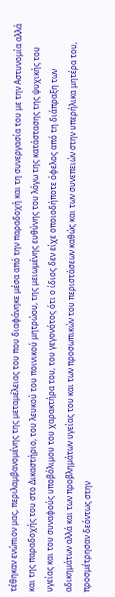τέθηκαν ενώπιον μας, περιλαμβανομένης της μεταμέλειας του που διαφάνηκε μέσα από την παραδοχή και τη συνεργασία του με την Αστυνομία αλλά και της παραδοχής του στο Δικαστήριο, του λευκού του ποινικού μητρώου, της μειωμένης ευθύνης του λόγω της κατάστασης της ψυχικής του υγείας και του συναφούς υποβόλιμου του χαρακτήρα του, του γεγονότος ότι ο ίδιος δεν είχε οποιοδήποτε όφελος από τη διάπραξη των αδικημάτων αλλά και των προβλημάτων υγείας του και των προσωπικών του περιστάσεων καθώς και των συνεπειών στην υπερήλικα μητέρα του, προσμέτρησαν δεόντως στην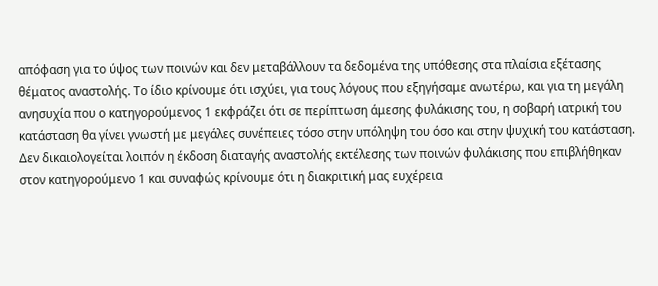απόφαση για το ύψος των ποινών και δεν μεταβάλλουν τα δεδομένα της υπόθεσης στα πλαίσια εξέτασης θέματος αναστολής. Το ίδιο κρίνουμε ότι ισχύει, για τους λόγους που εξηγήσαμε ανωτέρω, και για τη μεγάλη ανησυχία που ο κατηγορούμενος 1 εκφράζει ότι σε περίπτωση άμεσης φυλάκισης του, η σοβαρή ιατρική του κατάσταση θα γίνει γνωστή με μεγάλες συνέπειες τόσο στην υπόληψη του όσο και στην ψυχική του κατάσταση. Δεν δικαιολογείται λοιπόν η έκδοση διαταγής αναστολής εκτέλεσης των ποινών φυλάκισης που επιβλήθηκαν στον κατηγορούμενο 1 και συναφώς κρίνουμε ότι η διακριτική μας ευχέρεια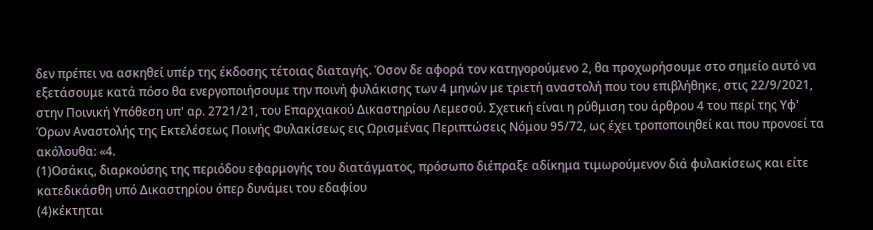δεν πρέπει να ασκηθεί υπέρ της έκδοσης τέτοιας διαταγής. Όσον δε αφορά τον κατηγορούμενο 2, θα προχωρήσουμε στο σημείο αυτό να εξετάσουμε κατά πόσο θα ενεργοποιήσουμε την ποινή φυλάκισης των 4 μηνών με τριετή αναστολή που του επιβλήθηκε, στις 22/9/2021, στην Ποινική Υπόθεση υπ' αρ. 2721/21, του Επαρχιακού Δικαστηρίου Λεμεσού. Σχετική είναι η ρύθμιση του άρθρου 4 του περί της Υφ' Όρων Αναστολής της Εκτελέσεως Ποινής Φυλακίσεως εις Ωρισμένας Περιπτώσεις Νόμου 95/72, ως έχει τροποποιηθεί και που προνοεί τα ακόλουθα: «4.
(1)Οσάκις, διαρκούσης της περιόδου εφαρμογής του διατάγματος, πρόσωπο διέπραξε αδίκημα τιμωρούμενον διά φυλακίσεως και είτε κατεδικάσθη υπό Δικαστηρίου όπερ δυνάμει του εδαφίου
(4)κέκτηται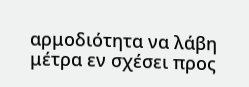αρμοδιότητα να λάβη μέτρα εν σχέσει προς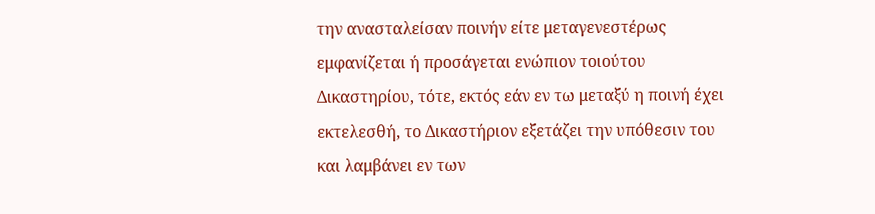την ανασταλείσαν ποινήν είτε μεταγενεστέρως εμφανίζεται ή προσάγεται ενώπιον τοιούτου Δικαστηρίου, τότε, εκτός εάν εν τω μεταξύ η ποινή έχει εκτελεσθή, το Δικαστήριον εξετάζει την υπόθεσιν του και λαμβάνει εν των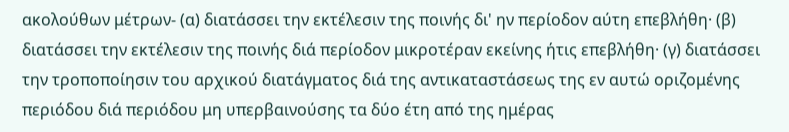ακολούθων μέτρων- (α) διατάσσει την εκτέλεσιν της ποινής δι' ην περίοδον αύτη επεβλήθη· (β) διατάσσει την εκτέλεσιν της ποινής διά περίοδον μικροτέραν εκείνης ήτις επεβλήθη· (γ) διατάσσει την τροποποίησιν του αρχικού διατάγματος διά της αντικαταστάσεως της εν αυτώ οριζομένης περιόδου διά περιόδου μη υπερβαινούσης τα δύο έτη από της ημέρας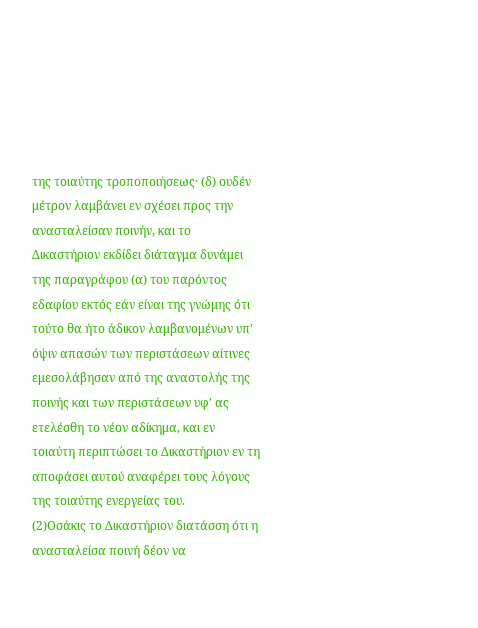της τοιαύτης τροποποιήσεως· (δ) ουδέν μέτρον λαμβάνει εν σχέσει προς την ανασταλείσαν ποινήν, και το Δικαστήριον εκδίδει διάταγμα δυνάμει της παραγράφου (α) του παρόντος εδαφίου εκτός εάν είναι της γνώμης ότι τούτο θα ήτο άδικον λαμβανομένων υπ' όψιν απασών των περιστάσεων αίτινες εμεσολάβησαν από της αναστολής της ποινής και των περιστάσεων υφ' ας ετελέσθη το νέον αδίκημα, και εν τοιαύτη περιπτώσει το Δικαστήριον εν τη αποφάσει αυτού αναφέρει τους λόγους της τοιαύτης ενεργείας του.
(2)Οσάκις το Δικαστήριον διατάσση ότι η ανασταλείσα ποινή δέον να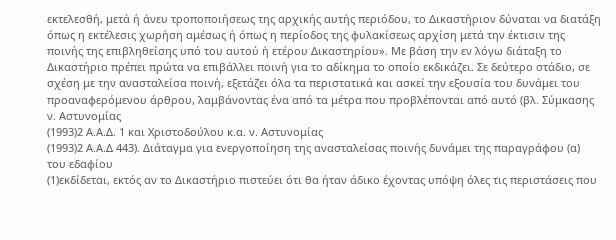εκτελεσθή, μετά ή άνευ τροποποιήσεως της αρχικής αυτής περιόδου, το Δικαστήριον δύναται να διατάξη όπως η εκτέλεσις χωρήση αμέσως ή όπως η περίοδος της φυλακίσεως αρχίση μετά την έκτισιν της ποινής της επιβληθείσης υπό του αυτού ή ετέρου Δικαστηρίου». Με βάση την εν λόγω διάταξη το Δικαστήριο πρέπει πρώτα να επιβάλλει ποινή για το αδίκημα το οποίο εκδικάζει. Σε δεύτερο στάδιο, σε σχέση με την ανασταλείσα ποινή, εξετάζει όλα τα περιστατικά και ασκεί την εξουσία του δυνάμει του προαναφερόμενου άρθρου, λαμβάνοντας ένα από τα μέτρα που προβλέπονται από αυτό (βλ. Σύμκασης ν. Αστυνομίας
(1993)2 Α.Α.Δ. 1 και Χριστοδούλου κ.α. ν. Αστυνομίας
(1993)2 Α.Α.Δ 443). Διάταγμα για ενεργοποίηση της ανασταλείσας ποινής δυνάμει της παραγράφου (α) του εδαφίου
(1)εκδίδεται, εκτός αν το Δικαστήριο πιστεύει ότι θα ήταν άδικο έχοντας υπόψη όλες τις περιστάσεις που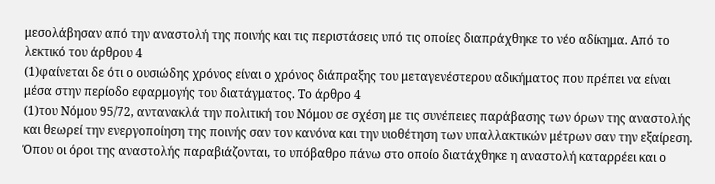μεσολάβησαν από την αναστολή της ποινής και τις περιστάσεις υπό τις οποίες διαπράχθηκε το νέο αδίκημα. Από το λεκτικό του άρθρου 4
(1)φαίνεται δε ότι ο ουσιώδης χρόνος είναι ο χρόνος διάπραξης του μεταγενέστερου αδικήματος που πρέπει να είναι μέσα στην περίοδο εφαρμογής του διατάγματος. Το άρθρο 4
(1)του Νόμου 95/72, αντανακλά την πολιτική του Νόμου σε σχέση με τις συνέπειες παράβασης των όρων της αναστολής και θεωρεί την ενεργοποίηση της ποινής σαν τον κανόνα και την υιοθέτηση των υπαλλακτικών μέτρων σαν την εξαίρεση. Όπου οι όροι της αναστολής παραβιάζονται, το υπόβαθρο πάνω στο οποίο διατάχθηκε η αναστολή καταρρέει και ο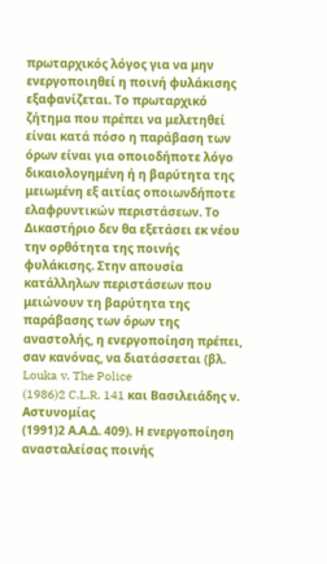πρωταρχικός λόγος για να μην ενεργοποιηθεί η ποινή φυλάκισης εξαφανίζεται. Το πρωταρχικό ζήτημα που πρέπει να μελετηθεί είναι κατά πόσο η παράβαση των όρων είναι για οποιοδήποτε λόγο δικαιολογημένη ή η βαρύτητα της μειωμένη εξ αιτίας οποιωνδήποτε ελαφρυντικών περιστάσεων. Το Δικαστήριο δεν θα εξετάσει εκ νέου την ορθότητα της ποινής φυλάκισης. Στην απουσία κατάλληλων περιστάσεων που μειώνουν τη βαρύτητα της παράβασης των όρων της αναστολής, η ενεργοποίηση πρέπει, σαν κανόνας, να διατάσσεται (βλ. Louka v. The Police
(1986)2 C.L.R. 141 και Βασιλειάδης ν. Αστυνομίας
(1991)2 Α.Α.Δ. 409). Η ενεργοποίηση ανασταλείσας ποινής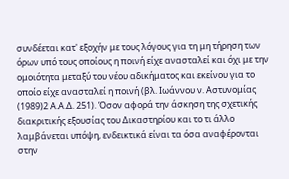συνδέεται κατ' εξοχήν με τους λόγους για τη μη τήρηση των όρων υπό τους οποίους η ποινή είχε ανασταλεί και όχι με την ομοιότητα μεταξύ του νέου αδικήματος και εκείνου για το οποίο είχε ανασταλεί η ποινή (βλ. Ιωάννου ν. Αστυνομίας
(1989)2 Α.Α.Δ. 251). Όσον αφορά την άσκηση της σχετικής διακριτικής εξουσίας του Δικαστηρίου και το τι άλλο λαμβάνεται υπόψη, ενδεικτικά είναι τα όσα αναφέρονται στην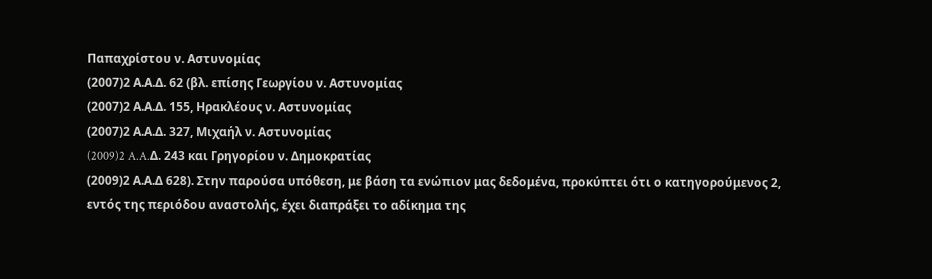Παπαχρίστου ν. Αστυνομίας
(2007)2 Α.Α.Δ. 62 (βλ. επίσης Γεωργίου ν. Αστυνομίας
(2007)2 Α.Α.Δ. 155, Ηρακλέους ν. Αστυνομίας
(2007)2 Α.Α.Δ. 327, Μιχαήλ ν. Αστυνομίας
(2009)2 A.A.Δ. 243 και Γρηγορίου ν. Δημοκρατίας
(2009)2 Α.Α.Δ 628). Στην παρούσα υπόθεση, με βάση τα ενώπιον μας δεδομένα, προκύπτει ότι ο κατηγορούμενος 2, εντός της περιόδου αναστολής, έχει διαπράξει το αδίκημα της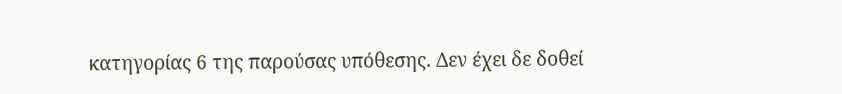κατηγορίας 6 της παρούσας υπόθεσης. Δεν έχει δε δοθεί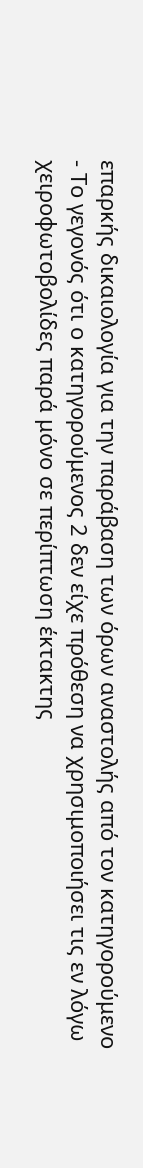επαρκής δικαιολογία για την παράβαση των όρων αναστολής από τον κατηγορούμενο
- Το γεγονός ότι ο κατηγορούμενος 2 δεν είχε πρόθεση να χρησιμοποιήσει τις εν λόγω χειροφωτοβολίδες παρά μόνο σε περίπτωση έκτακτης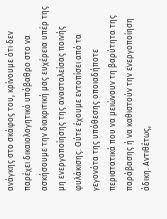ανάγκης στο σκάφος του, κρίνουμε ότι δεν παρέχει δικαιολογητικό υπόβαθρο στο να ασκήσουμε την διακριτική μας ευχέρεια υπέρ της μη ενεργοποίησης της ανασταλείσας ποινής φυλάκισης. Ούτε έχουμε εντοπίσει από τα γεγονότα της υπόθεσης οποιαδήποτε περιστατικά που να μειώνουν τη βαρύτητα της παράβασης ή να καθιστούν την ενεργοποίηση άδικη. Αντιθέτως,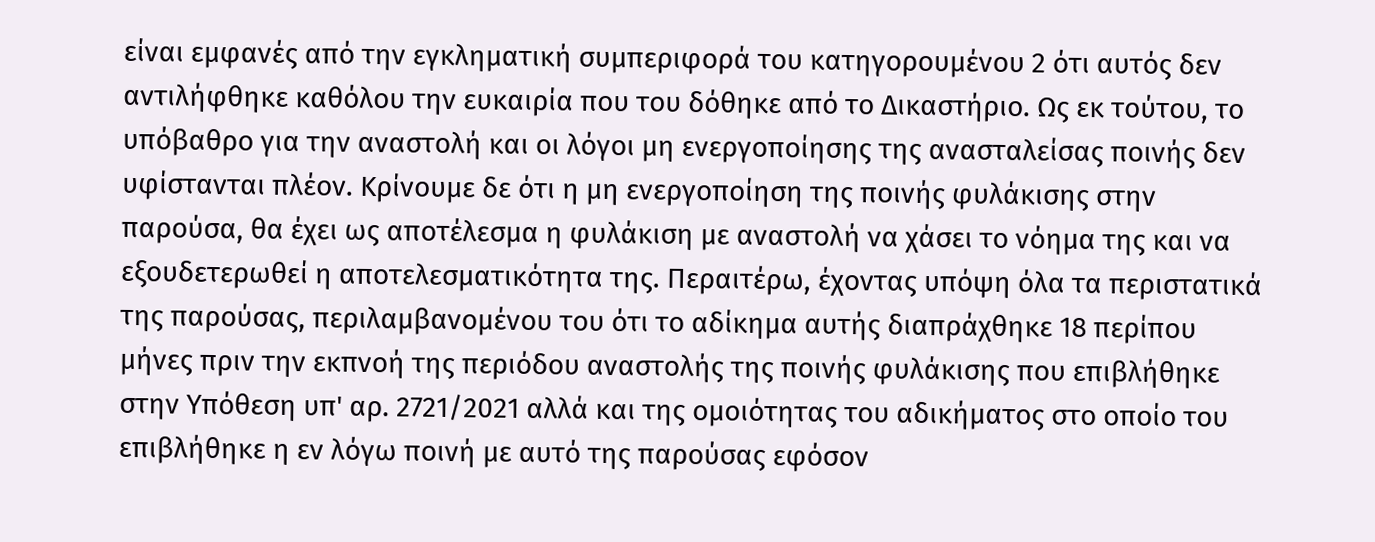είναι εμφανές από την εγκληματική συμπεριφορά του κατηγορουμένου 2 ότι αυτός δεν αντιλήφθηκε καθόλου την ευκαιρία που του δόθηκε από το Δικαστήριο. Ως εκ τούτου, το υπόβαθρο για την αναστολή και οι λόγοι μη ενεργοποίησης της ανασταλείσας ποινής δεν υφίστανται πλέον. Κρίνουμε δε ότι η μη ενεργοποίηση της ποινής φυλάκισης στην παρούσα, θα έχει ως αποτέλεσμα η φυλάκιση με αναστολή να χάσει το νόημα της και να εξουδετερωθεί η αποτελεσματικότητα της. Περαιτέρω, έχοντας υπόψη όλα τα περιστατικά της παρούσας, περιλαμβανομένου του ότι το αδίκημα αυτής διαπράχθηκε 18 περίπου μήνες πριν την εκπνοή της περιόδου αναστολής της ποινής φυλάκισης που επιβλήθηκε στην Υπόθεση υπ' αρ. 2721/2021 αλλά και της ομοιότητας του αδικήματος στο οποίο του επιβλήθηκε η εν λόγω ποινή με αυτό της παρούσας εφόσον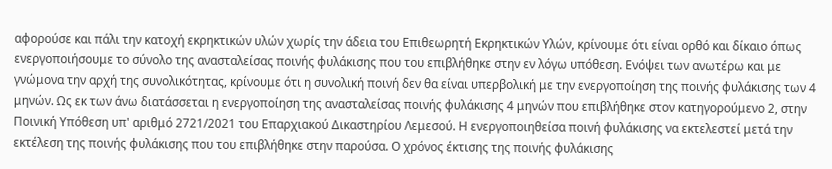αφορούσε και πάλι την κατοχή εκρηκτικών υλών χωρίς την άδεια του Επιθεωρητή Εκρηκτικών Υλών, κρίνουμε ότι είναι ορθό και δίκαιο όπως ενεργοποιήσουμε το σύνολο της ανασταλείσας ποινής φυλάκισης που του επιβλήθηκε στην εν λόγω υπόθεση. Ενόψει των ανωτέρω και με γνώμονα την αρχή της συνολικότητας, κρίνουμε ότι η συνολική ποινή δεν θα είναι υπερβολική με την ενεργοποίηση της ποινής φυλάκισης των 4 μηνών. Ως εκ των άνω διατάσσεται η ενεργοποίηση της ανασταλείσας ποινής φυλάκισης 4 μηνών που επιβλήθηκε στον κατηγορούμενο 2, στην Ποινική Υπόθεση υπ' αριθμό 2721/2021 του Επαρχιακού Δικαστηρίου Λεμεσού. Η ενεργοποιηθείσα ποινή φυλάκισης να εκτελεστεί μετά την εκτέλεση της ποινής φυλάκισης που του επιβλήθηκε στην παρούσα. Ο χρόνος έκτισης της ποινής φυλάκισης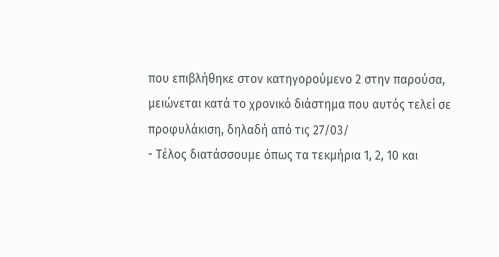που επιβλήθηκε στον κατηγορούμενο 2 στην παρούσα, μειώνεται κατά το χρονικό διάστημα που αυτός τελεί σε προφυλάκιση, δηλαδή από τις 27/03/
- Τέλος διατάσσουμε όπως τα τεκμήρια 1, 2, 10 και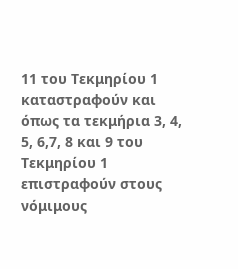11 του Τεκμηρίου 1 καταστραφούν και όπως τα τεκμήρια 3, 4, 5, 6,7, 8 και 9 του Τεκμηρίου 1 επιστραφούν στους νόμιμους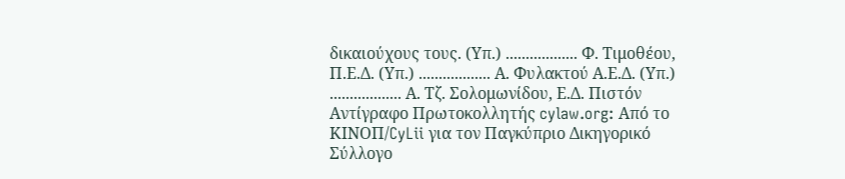δικαιούχους τους. (Υπ.) .................. Φ. Τιμοθέου, Π.Ε.Δ. (Υπ.) .................. Α. Φυλακτού Α.Ε.Δ. (Υπ.) .................. Α. Τζ. Σολομωνίδου, Ε.Δ. Πιστόν Αντίγραφο Πρωτοκολλητής cylaw.org: Από το ΚΙΝOΠ/CyLii για τον Παγκύπριο Δικηγορικό Σύλλογο